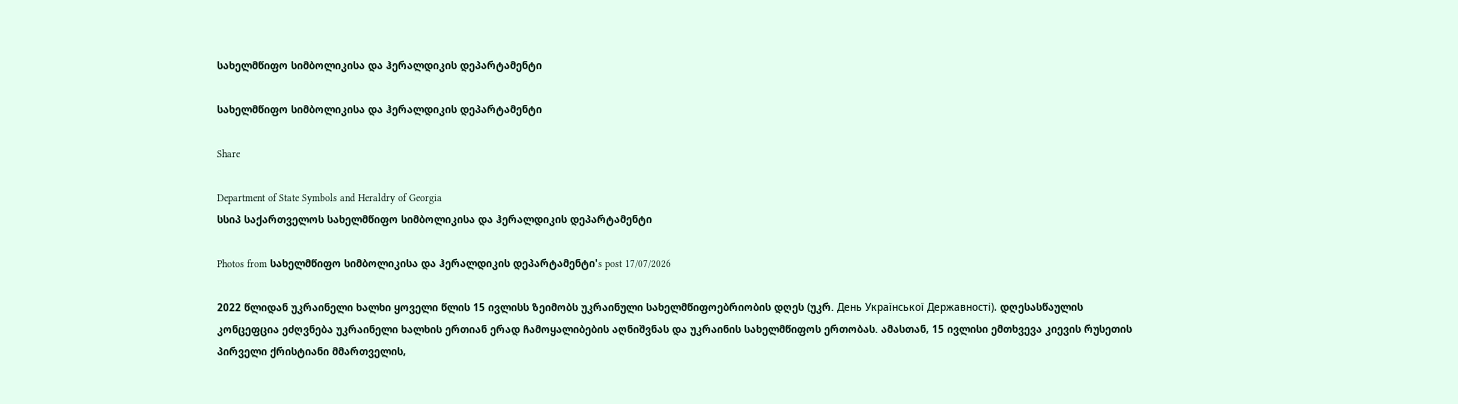სახელმწიფო სიმბოლიკისა და ჰერალდიკის დეპარტამენტი

სახელმწიფო სიმბოლიკისა და ჰერალდიკის დეპარტამენტი

Share

Department of State Symbols and Heraldry of Georgia
სსიპ საქართველოს სახელმწიფო სიმბოლიკისა და ჰერალდიკის დეპარტამენტი

Photos from სახელმწიფო სიმბოლიკისა და ჰერალდიკის დეპარტამენტი's post 17/07/2026

2022 წლიდან უკრაინელი ხალხი ყოველი წლის 15 ივლისს ზეიმობს უკრაინული სახელმწიფოებრიობის დღეს (უკრ. День Української Державності). დღესასწაულის კონცეფცია ეძღვნება უკრაინელი ხალხის ერთიან ერად ჩამოყალიბების აღნიშვნას და უკრაინის სახელმწიფოს ერთობას. ამასთან, 15 ივლისი ემთხვევა კიევის რუსეთის პირველი ქრისტიანი მმართველის,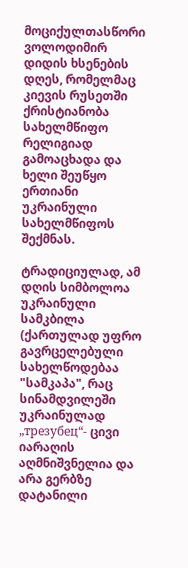მოციქულთასწორი ვოლოდიმირ დიდის ხსენების დღეს, რომელმაც კიევის რუსეთში ქრისტიანობა სახელმწიფო რელიგიად გამოაცხადა და ხელი შეუწყო ერთიანი უკრაინული სახელმწიფოს შექმნას.

ტრადიციულად, ამ დღის სიმბოლოა უკრაინული სამკბილა (ქართულად უფრო გავრცელებული სახელწოდებაა "სამკაპა", რაც სინამდვილეში უკრაინულად „трезубец“- ცივი იარაღის აღმნიშვნელია და არა გერბზე დატანილი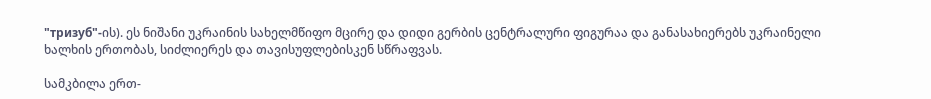"тризуб"-ის). ეს ნიშანი უკრაინის სახელმწიფო მცირე და დიდი გერბის ცენტრალური ფიგურაა და განასახიერებს უკრაინელი ხალხის ერთობას, სიძლიერეს და თავისუფლებისკენ სწრაფვას.

სამკბილა ერთ-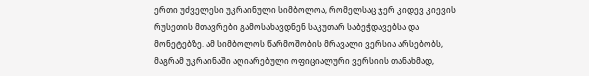ერთი უძველესი უკრაინული სიმბოლოა, რომელსაც ჯერ კიდევ კიევის რუსეთის მთავრები გამოსახავდნენ საკუთარ საბეჭდავებსა და მონეტებზე. ამ სიმბოლოს წარმოშობის მრავალი ვერსია არსებობს, მაგრამ უკრაინაში აღიარებული ოფიციალური ვერსიის თანახმად,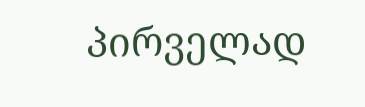პირველად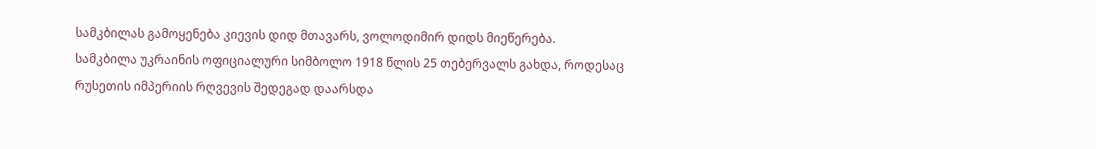სამკბილას გამოყენება კიევის დიდ მთავარს, ვოლოდიმირ დიდს მიეწერება.
სამკბილა უკრაინის ოფიციალური სიმბოლო 1918 წლის 25 თებერვალს გახდა, როდესაც რუსეთის იმპერიის რღვევის შედეგად დაარსდა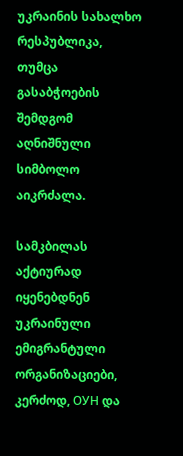უკრაინის სახალხო რესპუბლიკა, თუმცა გასაბჭოების შემდგომ აღნიშნული სიმბოლო აიკრძალა.

სამკბილას აქტიურად იყენებდნენ უკრაინული ემიგრანტული ორგანიზაციები, კერძოდ, ОУН და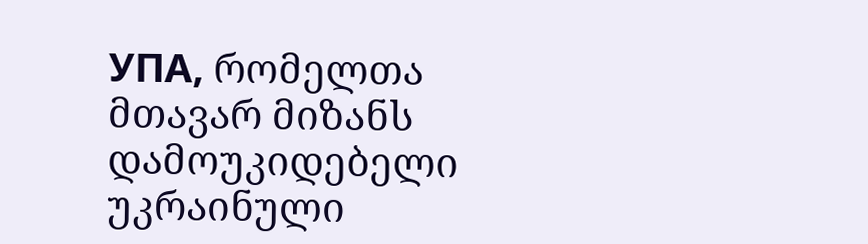УПА, რომელთა მთავარ მიზანს დამოუკიდებელი უკრაინული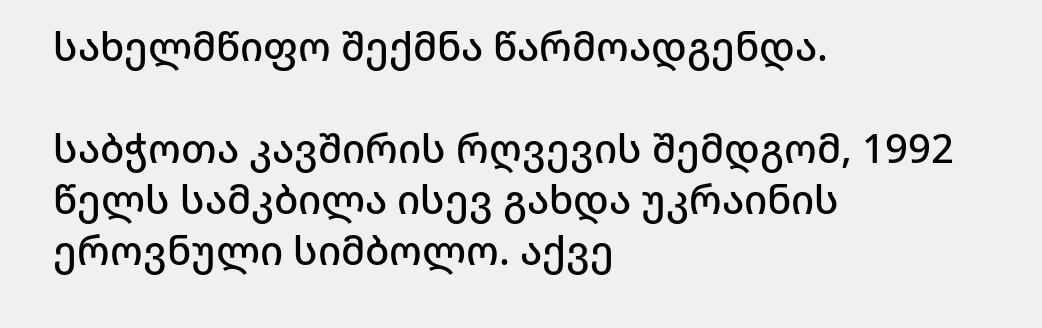სახელმწიფო შექმნა წარმოადგენდა.

საბჭოთა კავშირის რღვევის შემდგომ, 1992 წელს სამკბილა ისევ გახდა უკრაინის ეროვნული სიმბოლო. აქვე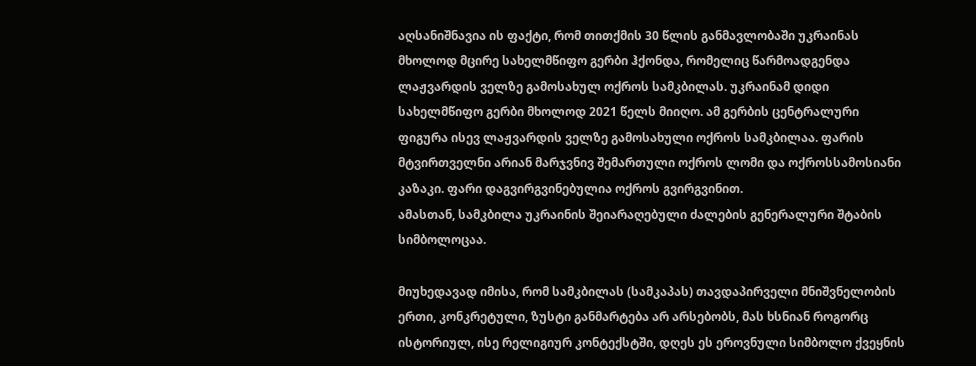აღსანიშნავია ის ფაქტი, რომ თითქმის 30 წლის განმავლობაში უკრაინას მხოლოდ მცირე სახელმწიფო გერბი ჰქონდა, რომელიც წარმოადგენდა ლაჟვარდის ველზე გამოსახულ ოქროს სამკბილას. უკრაინამ დიდი სახელმწიფო გერბი მხოლოდ 2021 წელს მიიღო. ამ გერბის ცენტრალური ფიგურა ისევ ლაჟვარდის ველზე გამოსახული ოქროს სამკბილაა. ფარის მტვირთველნი არიან მარჯვნივ შემართული ოქროს ლომი და ოქროსსამოსიანი კაზაკი. ფარი დაგვირგვინებულია ოქროს გვირგვინით.
ამასთან, სამკბილა უკრაინის შეიარაღებული ძალების გენერალური შტაბის სიმბოლოცაა.

მიუხედავად იმისა, რომ სამკბილას (სამკაპას) თავდაპირველი მნიშვნელობის ერთი, კონკრეტული, ზუსტი განმარტება არ არსებობს, მას ხსნიან როგორც ისტორიულ, ისე რელიგიურ კონტექსტში, დღეს ეს ეროვნული სიმბოლო ქვეყნის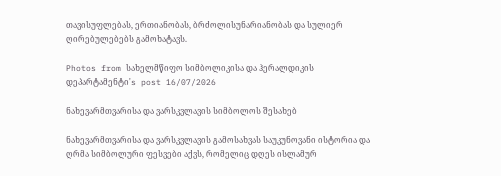თავისუფლებას, ერთიანობას, ბრძოლისუნარიანობას და სულიერ ღირებულებებს გამოხატავს.

Photos from სახელმწიფო სიმბოლიკისა და ჰერალდიკის დეპარტამენტი's post 16/07/2026

ნახევარმთვარისა და ვარსკვლავის სიმბოლოს შესახებ

ნახევარმთვარისა და ვარსკვლავის გამოსახვას საუკუნოვანი ისტორია და ღრმა სიმბოლური ფესვები აქვს, რომელიც დღეს ისლამურ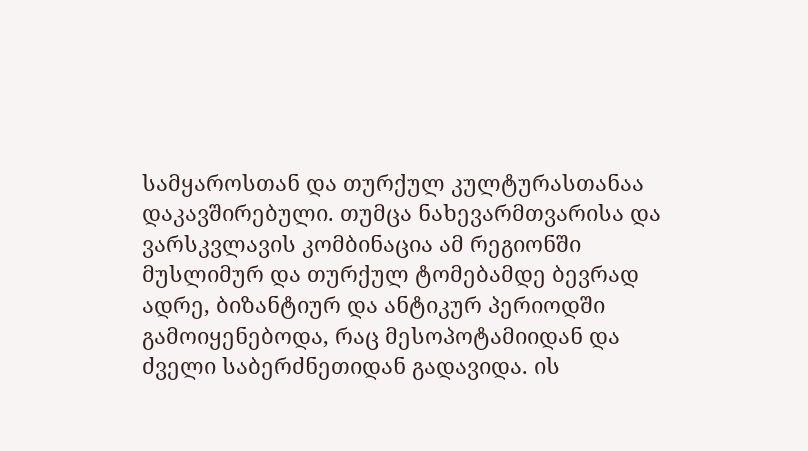სამყაროსთან და თურქულ კულტურასთანაა დაკავშირებული. თუმცა ნახევარმთვარისა და ვარსკვლავის კომბინაცია ამ რეგიონში მუსლიმურ და თურქულ ტომებამდე ბევრად ადრე, ბიზანტიურ და ანტიკურ პერიოდში გამოიყენებოდა, რაც მესოპოტამიიდან და ძველი საბერძნეთიდან გადავიდა. ის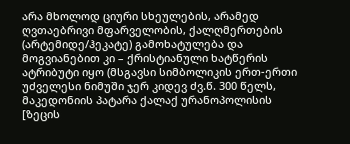არა მხოლოდ ციური სხეულების, არამედ ღვთაებრივი მფარველობის, ქალღმერთების (არტემიდე/ჰეკატე) გამოხატულება და მოგვიანებით კი – ქრისტიანული ხატწერის ატრიბუტი იყო (მსგავსი სიმბოლიკის ერთ-ერთი უძველესი ნიმუში ჯერ კიდევ ძვ.წ. 300 წელს, მაკედონიის პატარა ქალაქ ურანოპოლისის [ზეცის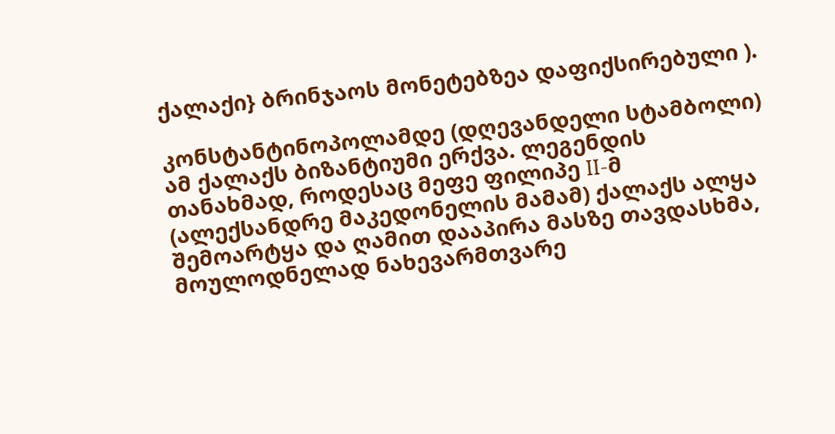ქალაქი} ბრინჯაოს მონეტებზეა დაფიქსირებული ).

კონსტანტინოპოლამდე (დღევანდელი სტამბოლი) ამ ქალაქს ბიზანტიუმი ერქვა. ლეგენდის თანახმად, როდესაც მეფე ფილიპე II-მ (ალექსანდრე მაკედონელის მამამ) ქალაქს ალყა შემოარტყა და ღამით დააპირა მასზე თავდასხმა, მოულოდნელად ნახევარმთვარე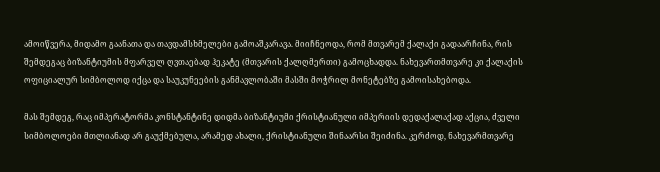ამოიწვერა, მიდამო გაანათა და თავდამსხმელები გამოაშკარავა. მიიჩნეოდა, რომ მთვარემ ქალაქი გადაარჩინა, რის შემდეგაც ბიზანტიუმის მფარველ ღვთაებად ჰეკატე (მთვარის ქალღმერთი) გამოცხადდა. ნახევართმთვარე კი ქალაქის ოფიციალურ სიმბოლოდ იქცა და საუკუნეების განმავლობაში მასში მოჭრილ მონეტებზე გამოისახებოდა.

მას შემდეგ, რაც იმპერატორმა კონსტანტინე დიდმა ბიზანტიუმი ქრისტიანული იმპერიის დედაქალაქად აქცია, ძველი სიმბოლოები მთლიანად არ გაუქმებულა, არამედ ახალი, ქრისტიანული შინაარსი შეიძინა. კერძოდ, ნახევარმთვარე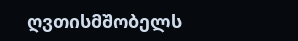ღვთისმშობელს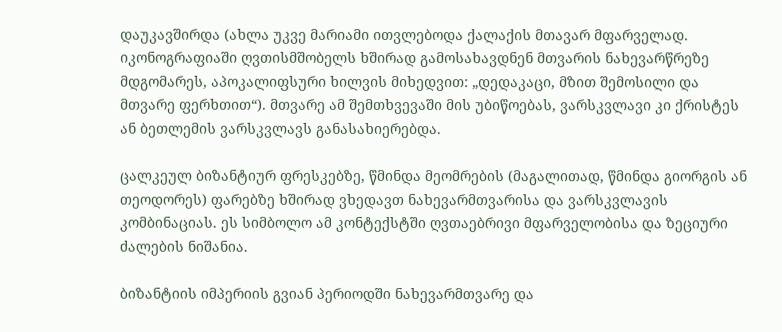დაუკავშირდა (ახლა უკვე მარიამი ითვლებოდა ქალაქის მთავარ მფარველად. იკონოგრაფიაში ღვთისმშობელს ხშირად გამოსახავდნენ მთვარის ნახევარწრეზე მდგომარეს, აპოკალიფსური ხილვის მიხედვით: „დედაკაცი, მზით შემოსილი და მთვარე ფერხთით“). მთვარე ამ შემთხვევაში მის უბიწოებას, ვარსკვლავი კი ქრისტეს ან ბეთლემის ვარსკვლავს განასახიერებდა.

ცალკეულ ბიზანტიურ ფრესკებზე, წმინდა მეომრების (მაგალითად, წმინდა გიორგის ან თეოდორეს) ფარებზე ხშირად ვხედავთ ნახევარმთვარისა და ვარსკვლავის კომბინაციას. ეს სიმბოლო ამ კონტექსტში ღვთაებრივი მფარველობისა და ზეციური ძალების ნიშანია.

ბიზანტიის იმპერიის გვიან პერიოდში ნახევარმთვარე და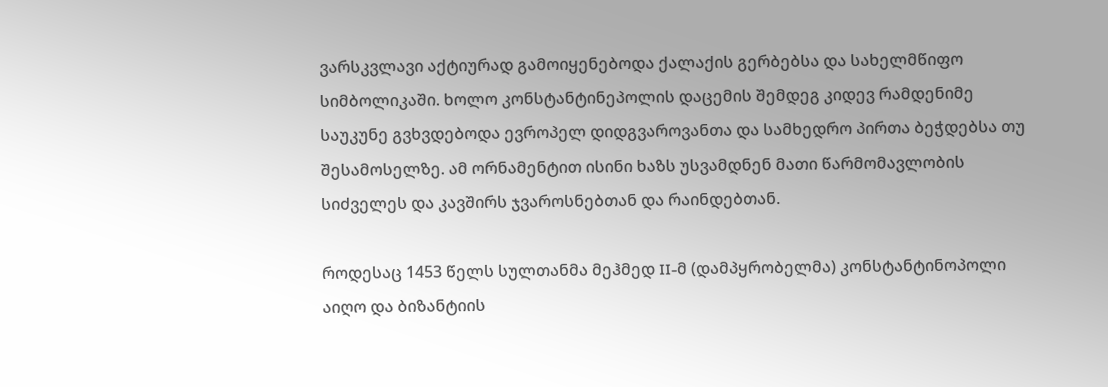ვარსკვლავი აქტიურად გამოიყენებოდა ქალაქის გერბებსა და სახელმწიფო სიმბოლიკაში. ხოლო კონსტანტინეპოლის დაცემის შემდეგ კიდევ რამდენიმე საუკუნე გვხვდებოდა ევროპელ დიდგვაროვანთა და სამხედრო პირთა ბეჭდებსა თუ შესამოსელზე. ამ ორნამენტით ისინი ხაზს უსვამდნენ მათი წარმომავლობის სიძველეს და კავშირს ჯვაროსნებთან და რაინდებთან.

როდესაც 1453 წელს სულთანმა მეჰმედ II-მ (დამპყრობელმა) კონსტანტინოპოლი აიღო და ბიზანტიის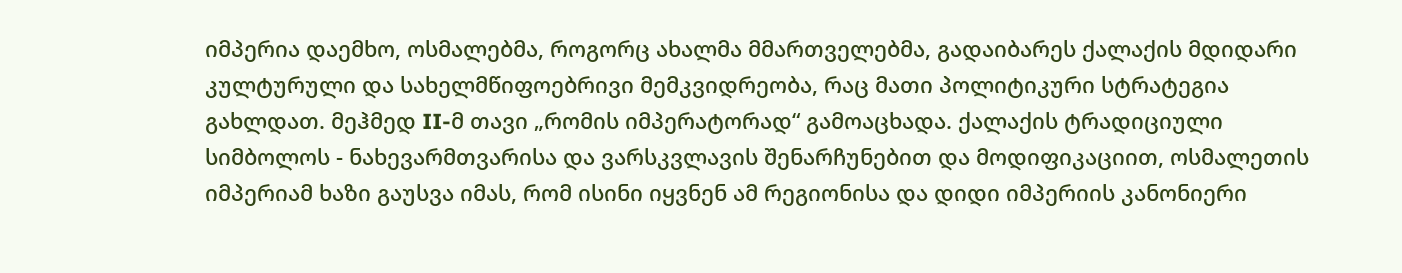იმპერია დაემხო, ოსმალებმა, როგორც ახალმა მმართველებმა, გადაიბარეს ქალაქის მდიდარი კულტურული და სახელმწიფოებრივი მემკვიდრეობა, რაც მათი პოლიტიკური სტრატეგია გახლდათ. მეჰმედ II-მ თავი „რომის იმპერატორად“ გამოაცხადა. ქალაქის ტრადიციული სიმბოლოს - ნახევარმთვარისა და ვარსკვლავის შენარჩუნებით და მოდიფიკაციით, ოსმალეთის იმპერიამ ხაზი გაუსვა იმას, რომ ისინი იყვნენ ამ რეგიონისა და დიდი იმპერიის კანონიერი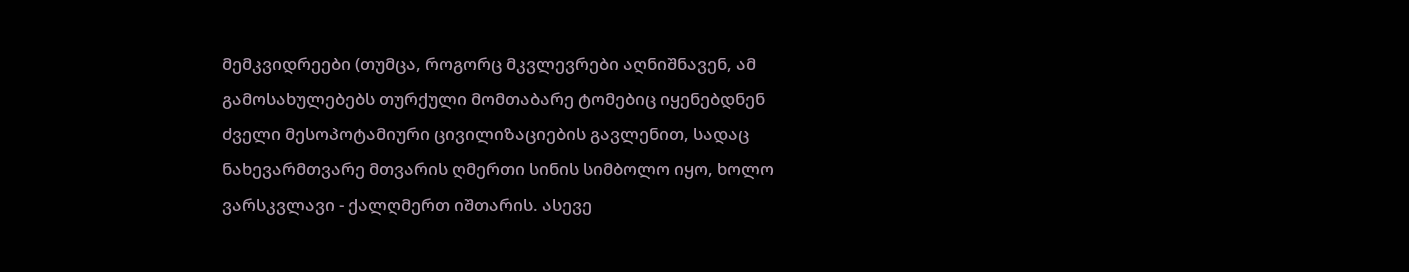მემკვიდრეები (თუმცა, როგორც მკვლევრები აღნიშნავენ, ამ გამოსახულებებს თურქული მომთაბარე ტომებიც იყენებდნენ ძველი მესოპოტამიური ცივილიზაციების გავლენით, სადაც ნახევარმთვარე მთვარის ღმერთი სინის სიმბოლო იყო, ხოლო ვარსკვლავი - ქალღმერთ იშთარის. ასევე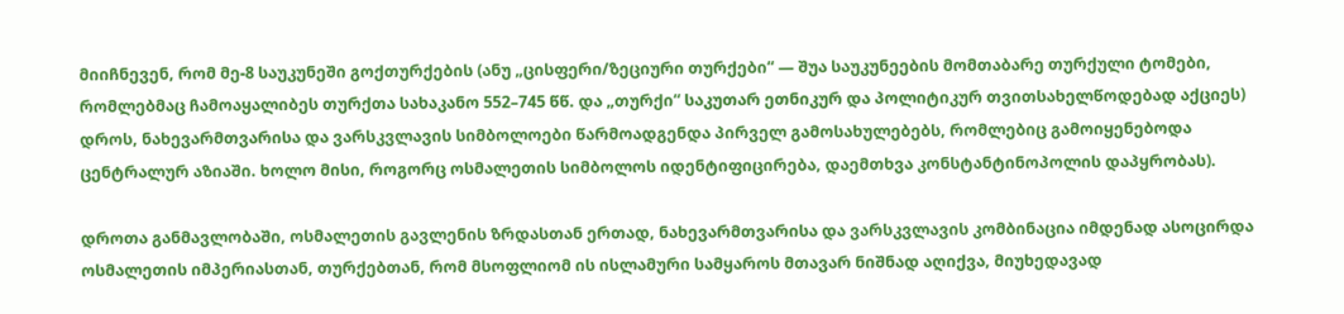მიიჩნევენ, რომ მე-8 საუკუნეში გოქთურქების (ანუ „ცისფერი/ზეციური თურქები“ — შუა საუკუნეების მომთაბარე თურქული ტომები, რომლებმაც ჩამოაყალიბეს თურქთა სახაკანო 552–745 წწ. და „თურქი“ საკუთარ ეთნიკურ და პოლიტიკურ თვითსახელწოდებად აქციეს) დროს, ნახევარმთვარისა და ვარსკვლავის სიმბოლოები წარმოადგენდა პირველ გამოსახულებებს, რომლებიც გამოიყენებოდა ცენტრალურ აზიაში. ხოლო მისი, როგორც ოსმალეთის სიმბოლოს იდენტიფიცირება, დაემთხვა კონსტანტინოპოლის დაპყრობას).

დროთა განმავლობაში, ოსმალეთის გავლენის ზრდასთან ერთად, ნახევარმთვარისა და ვარსკვლავის კომბინაცია იმდენად ასოცირდა ოსმალეთის იმპერიასთან, თურქებთან, რომ მსოფლიომ ის ისლამური სამყაროს მთავარ ნიშნად აღიქვა, მიუხედავად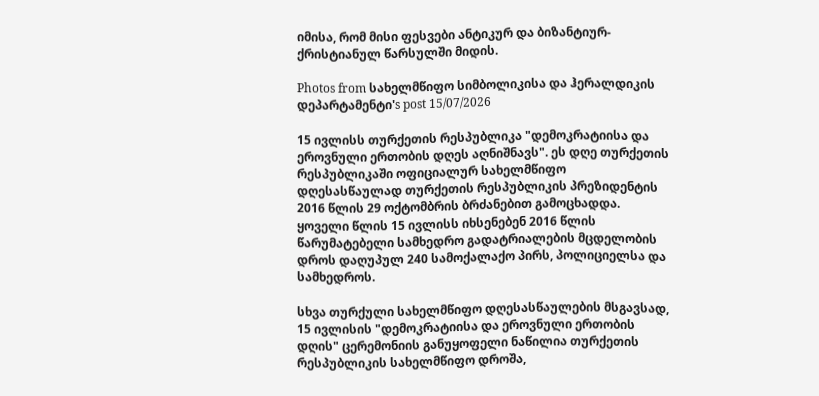იმისა, რომ მისი ფესვები ანტიკურ და ბიზანტიურ-ქრისტიანულ წარსულში მიდის.

Photos from სახელმწიფო სიმბოლიკისა და ჰერალდიკის დეპარტამენტი's post 15/07/2026

15 ივლისს თურქეთის რესპუბლიკა "დემოკრატიისა და ეროვნული ერთობის დღეს აღნიშნავს". ეს დღე თურქეთის რესპუბლიკაში ოფიციალურ სახელმწიფო დღესასწაულად თურქეთის რესპუბლიკის პრეზიდენტის 2016 წლის 29 ოქტომბრის ბრძანებით გამოცხადდა.
ყოველი წლის 15 ივლისს იხსენებენ 2016 წლის წარუმატებელი სამხედრო გადატრიალების მცდელობის დროს დაღუპულ 240 სამოქალაქო პირს, პოლიციელსა და სამხედროს.

სხვა თურქული სახელმწიფო დღესასწაულების მსგავსად, 15 ივლისის "დემოკრატიისა და ეროვნული ერთობის დღის" ცერემონიის განუყოფელი ნაწილია თურქეთის რესპუბლიკის სახელმწიფო დროშა,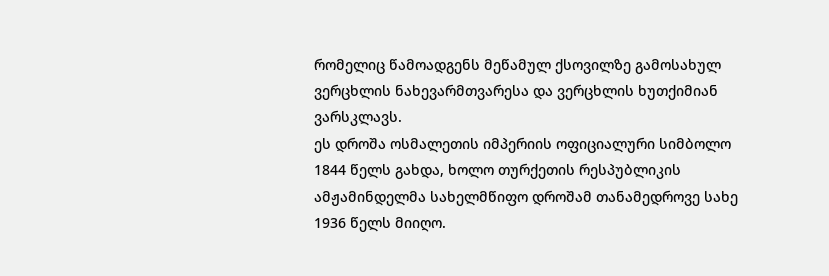რომელიც წამოადგენს მეწამულ ქსოვილზე გამოსახულ ვერცხლის ნახევარმთვარესა და ვერცხლის ხუთქიმიან ვარსკლავს.
ეს დროშა ოსმალეთის იმპერიის ოფიციალური სიმბოლო 1844 წელს გახდა, ხოლო თურქეთის რესპუბლიკის ამჟამინდელმა სახელმწიფო დროშამ თანამედროვე სახე 1936 წელს მიიღო.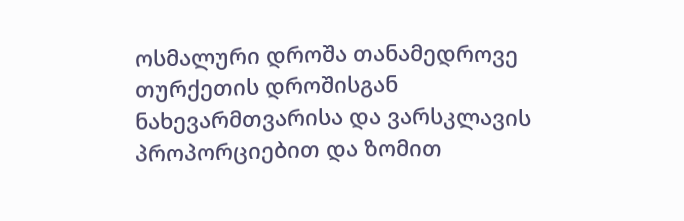ოსმალური დროშა თანამედროვე თურქეთის დროშისგან ნახევარმთვარისა და ვარსკლავის პროპორციებით და ზომით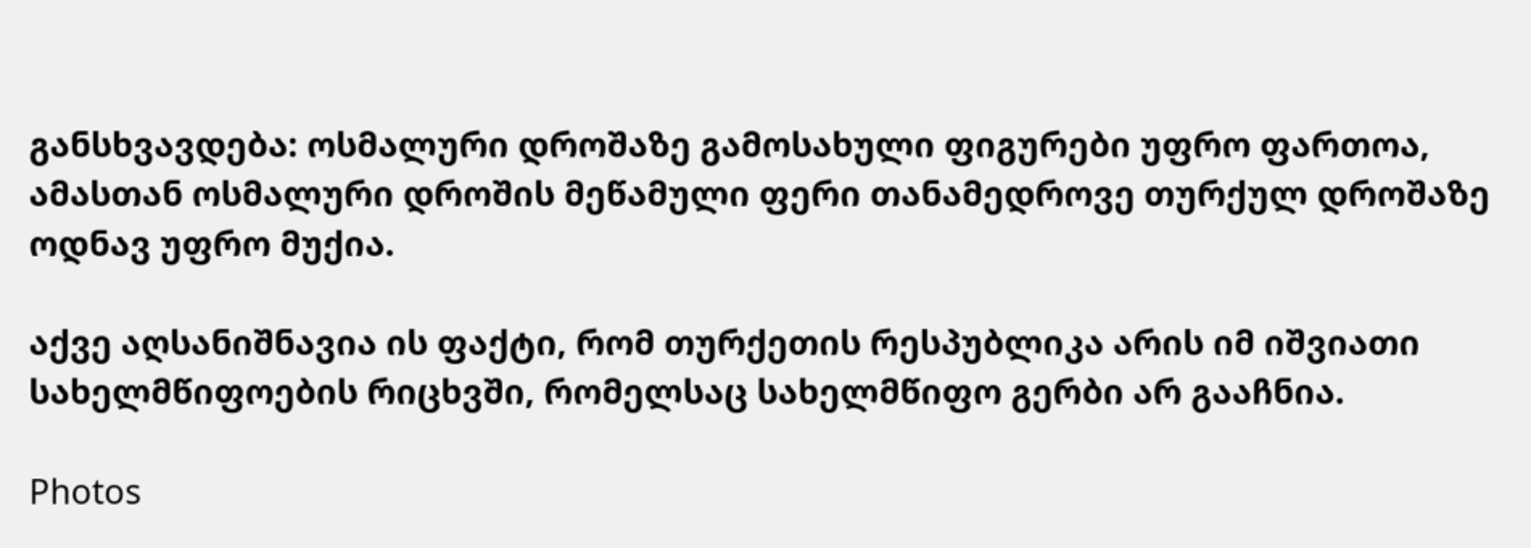განსხვავდება: ოსმალური დროშაზე გამოსახული ფიგურები უფრო ფართოა, ამასთან ოსმალური დროშის მეწამული ფერი თანამედროვე თურქულ დროშაზე ოდნავ უფრო მუქია.

აქვე აღსანიშნავია ის ფაქტი, რომ თურქეთის რესპუბლიკა არის იმ იშვიათი სახელმწიფოების რიცხვში, რომელსაც სახელმწიფო გერბი არ გააჩნია.

Photos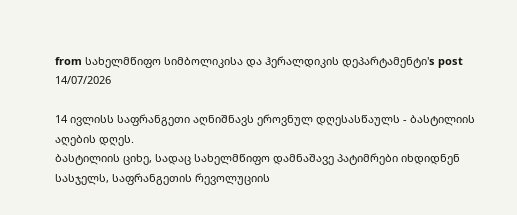from სახელმწიფო სიმბოლიკისა და ჰერალდიკის დეპარტამენტი's post 14/07/2026

14 ივლისს საფრანგეთი აღნიშნავს ეროვნულ დღესასწაულს - ბასტილიის აღების დღეს.
ბასტილიის ციხე, სადაც სახელმწიფო დამნაშავე პატიმრები იხდიდნენ სასჯელს, საფრანგეთის რევოლუციის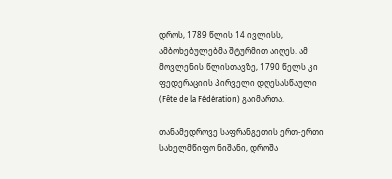დროს, 1789 წლის 14 ივლისს, ამბოხებულებმა შტურმით აიღეს. ამ მოვლენის წლისთავზე, 1790 წელს კი ფედერაციის პირველი დღესასწაული (Fête de la Fédération) გაიმართა.

თანამედროვე საფრანგეთის ერთ-ერთი სახელმწიფო ნიშანი, დროშა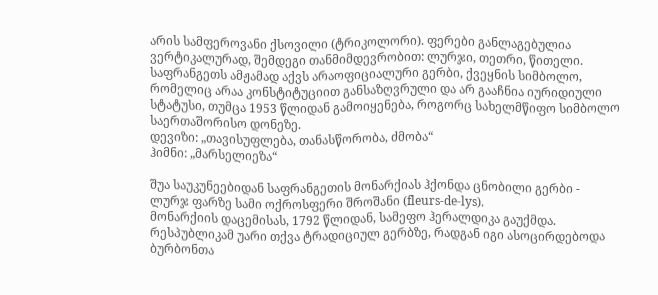არის სამფეროვანი ქსოვილი (ტრიკოლორი). ფერები განლაგებულია ვერტიკალურად, შემდეგი თანმიმდევრობით: ლურჯი, თეთრი, წითელი.
საფრანგეთს ამჟამად აქვს არაოფიციალური გერბი, ქვეყნის სიმბოლო, რომელიც არაა კონსტიტუციით განსაზღვრული და არ გააჩნია იურიდიული სტატუსი, თუმცა 1953 წლიდან გამოიყენება, როგორც სახელმწიფო სიმბოლო საერთაშორისო დონეზე.
დევიზი: „თავისუფლება, თანასწორობა, ძმობა“
ჰიმნი: „მარსელიეზა“

შუა საუკუნეებიდან საფრანგეთის მონარქიას ჰქონდა ცნობილი გერბი - ლურჯ ფარზე სამი ოქროსფერი შროშანი (fleurs-de-lys).
მონარქიის დაცემისას, 1792 წლიდან, სამეფო ჰერალდიკა გაუქმდა. რესპუბლიკამ უარი თქვა ტრადიციულ გერბზე, რადგან იგი ასოცირდებოდა ბურბონთა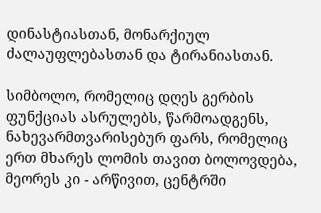დინასტიასთან, მონარქიულ ძალაუფლებასთან და ტირანიასთან.

სიმბოლო, რომელიც დღეს გერბის ფუნქციას ასრულებს, წარმოადგენს, ნახევარმთვარისებურ ფარს, რომელიც ერთ მხარეს ლომის თავით ბოლოვდება, მეორეს კი - არწივით, ცენტრში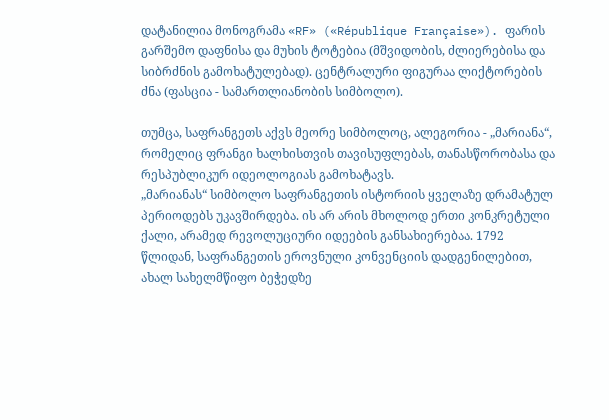დატანილია მონოგრამა «RF» («République Française»). ფარის გარშემო დაფნისა და მუხის ტოტებია (მშვიდობის, ძლიერებისა და სიბრძნის გამოხატულებად). ცენტრალური ფიგურაა ლიქტორების ძნა (ფასცია - სამართლიანობის სიმბოლო).

თუმცა, საფრანგეთს აქვს მეორე სიმბოლოც, ალეგორია - „მარიანა“, რომელიც ფრანგი ხალხისთვის თავისუფლებას, თანასწორობასა და რესპუბლიკურ იდეოლოგიას გამოხატავს.
„მარიანას“ სიმბოლო საფრანგეთის ისტორიის ყველაზე დრამატულ პერიოდებს უკავშირდება. ის არ არის მხოლოდ ერთი კონკრეტული ქალი, არამედ რევოლუციური იდეების განსახიერებაა. 1792 წლიდან, საფრანგეთის ეროვნული კონვენციის დადგენილებით, ახალ სახელმწიფო ბეჭედზე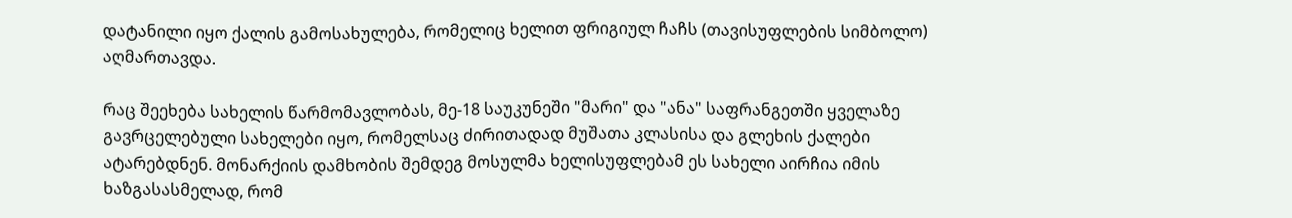დატანილი იყო ქალის გამოსახულება, რომელიც ხელით ფრიგიულ ჩაჩს (თავისუფლების სიმბოლო) აღმართავდა.

რაც შეეხება სახელის წარმომავლობას, მე-18 საუკუნეში "მარი" და "ანა" საფრანგეთში ყველაზე გავრცელებული სახელები იყო, რომელსაც ძირითადად მუშათა კლასისა და გლეხის ქალები ატარებდნენ. მონარქიის დამხობის შემდეგ მოსულმა ხელისუფლებამ ეს სახელი აირჩია იმის ხაზგასასმელად, რომ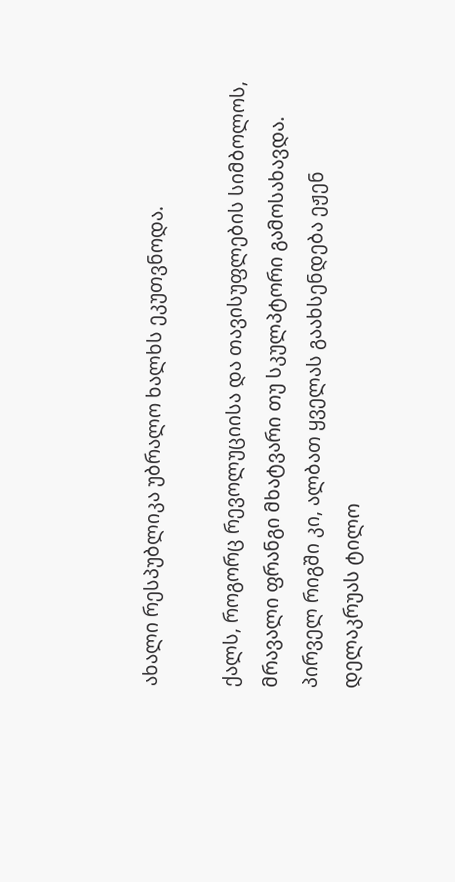ახალი რესპუბლიკა უბრალო ხალხს ეკუთვნოდა.

ქალს, როგორც რევოლუციისა და თავისუფლების სიმბოლოს, მრავალი ფრანგი მხატვარი თუ სკულპტორი გამოსახავდა. პირველ რიგში კი, ალბათ ყველას გაახსენდება ეჟენ დელაკრუას ტილო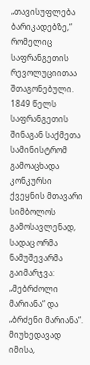„თავისუფლება ბარიკადებზე,“ რომელიც საფრანგეთის რევოლუციითაა შთაგონებული.
1849 წელს საფრანგეთის შინაგან საქმეთა სამინისტრომ გამოაცხადა კონკურსი ქვეყნის მთავარი სიმბოლოს გამოსავლენად, სადაც ორმა ნამუშევარმა გაიმარჯვა: „მებრძოლი მარიანა“ და „ბრძენი მარიანა“. მიუხედავად იმისა,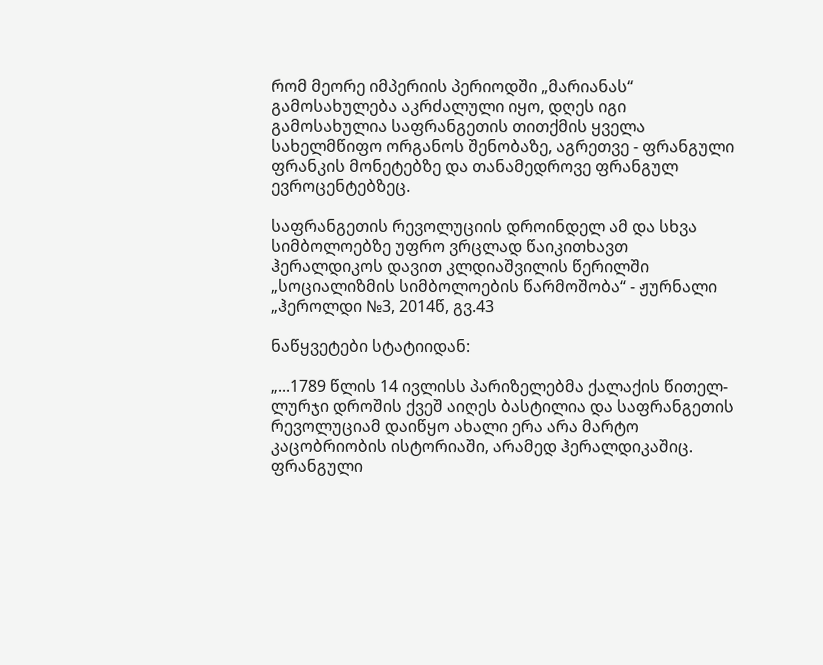რომ მეორე იმპერიის პერიოდში „მარიანას“ გამოსახულება აკრძალული იყო, დღეს იგი გამოსახულია საფრანგეთის თითქმის ყველა სახელმწიფო ორგანოს შენობაზე, აგრეთვე - ფრანგული ფრანკის მონეტებზე და თანამედროვე ფრანგულ ევროცენტებზეც.

საფრანგეთის რევოლუციის დროინდელ ამ და სხვა სიმბოლოებზე უფრო ვრცლად წაიკითხავთ ჰერალდიკოს დავით კლდიაშვილის წერილში „სოციალიზმის სიმბოლოების წარმოშობა“ - ჟურნალი „ჰეროლდი №3, 2014წ, გვ.43

ნაწყვეტები სტატიიდან:

„...1789 წლის 14 ივლისს პარიზელებმა ქალაქის წითელ-ლურჯი დროშის ქვეშ აიღეს ბასტილია და საფრანგეთის რევოლუციამ დაიწყო ახალი ერა არა მარტო კაცობრიობის ისტორიაში, არამედ ჰერალდიკაშიც.
ფრანგული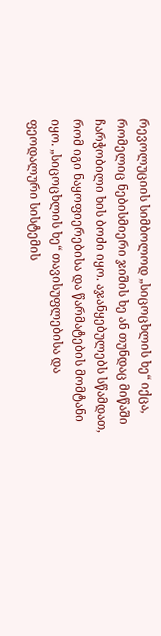რევოლუციის სიმბოლოდ „სიცოცხლის ხე“ იქცა, რომელიც ნებისმიერი ჯიშის ხე ან თუნდაც მიწაში ჩარჭობილი ხის ბოძი იყო. აჯანყებულებს სწამდათ, რომ იგი ნაყოფიერებისა და წარმატების მომტანი იყო. „სიცოცხლის ხე“ თავისუფლებისა და ფეოდალური სისტემის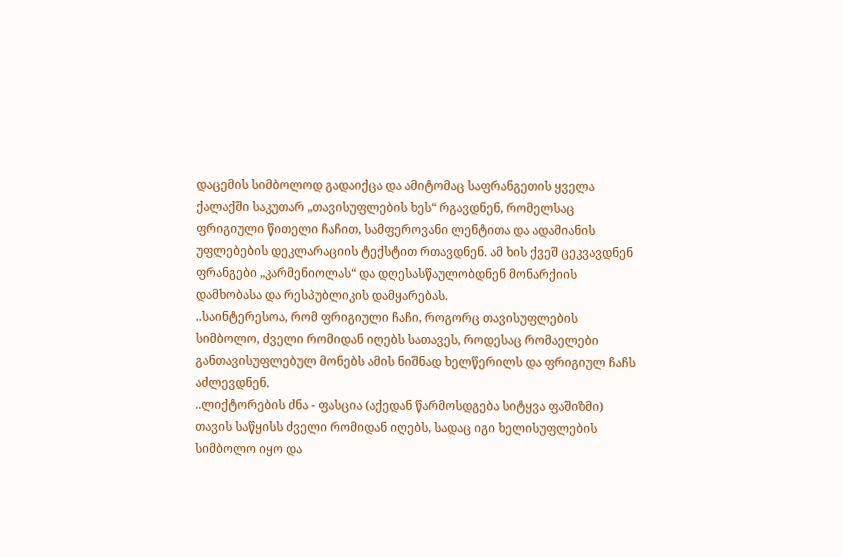დაცემის სიმბოლოდ გადაიქცა და ამიტომაც საფრანგეთის ყველა ქალაქში საკუთარ „თავისუფლების ხეს“ რგავდნენ, რომელსაც ფრიგიული წითელი ჩაჩით, სამფეროვანი ლენტითა და ადამიანის უფლებების დეკლარაციის ტექსტით რთავდნენ. ამ ხის ქვეშ ცეკვავდნენ ფრანგები „კარმენიოლას“ და დღესასწაულობდნენ მონარქიის დამხობასა და რესპუბლიკის დამყარებას.
..საინტერესოა, რომ ფრიგიული ჩაჩი, როგორც თავისუფლების სიმბოლო, ძველი რომიდან იღებს სათავეს, როდესაც რომაელები განთავისუფლებულ მონებს ამის ნიშნად ხელწერილს და ფრიგიულ ჩაჩს აძლევდნენ.
..ლიქტორების ძნა - ფასცია (აქედან წარმოსდგება სიტყვა ფაშიზმი) თავის საწყისს ძველი რომიდან იღებს, სადაც იგი ხელისუფლების სიმბოლო იყო და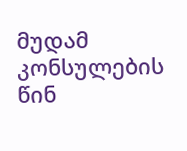მუდამ კონსულების წინ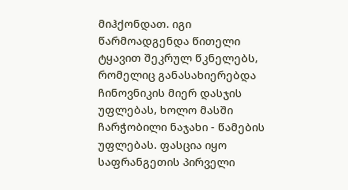მიჰქონდათ. იგი წარმოადგენდა წითელი ტყავით შეკრულ წკნელებს, რომელიც განასახიერებდა ჩინოვნიკის მიერ დასჯის უფლებას, ხოლო მასში ჩარჭობილი ნაჯახი - წამების უფლებას. ფასცია იყო საფრანგეთის პირველი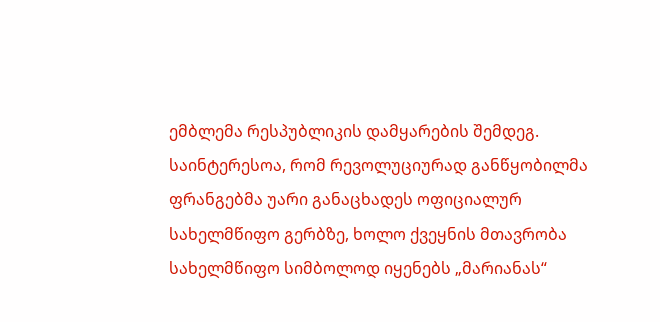ემბლემა რესპუბლიკის დამყარების შემდეგ. საინტერესოა, რომ რევოლუციურად განწყობილმა ფრანგებმა უარი განაცხადეს ოფიციალურ სახელმწიფო გერბზე, ხოლო ქვეყნის მთავრობა სახელმწიფო სიმბოლოდ იყენებს „მარიანას“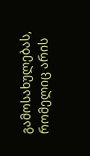გამოსახულებას, რომელიც არის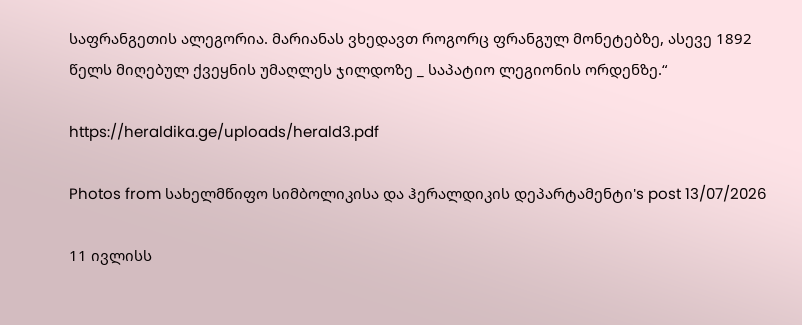საფრანგეთის ალეგორია. მარიანას ვხედავთ როგორც ფრანგულ მონეტებზე, ასევე 1892 წელს მიღებულ ქვეყნის უმაღლეს ჯილდოზე _ საპატიო ლეგიონის ორდენზე.“

https://heraldika.ge/uploads/herald3.pdf

Photos from სახელმწიფო სიმბოლიკისა და ჰერალდიკის დეპარტამენტი's post 13/07/2026

11 ივლისს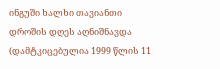ინგუში ხალხი თავიანთი დროშის დღეს აღნიშნავდა (დამტკიცებულია 1999 წლის 11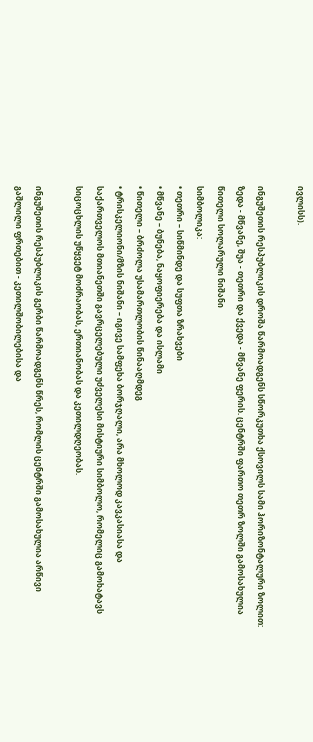ივლისს).

ინგუშეთის რესპუბლიკის დროშა წარმოადგენს სწორკუთხა ქსოვილს სამი ჰორიზონტალური ზოლით: ზედა - მწვანე, შუა - თეთრი და ქვედა - მწვანე ფერის. ცენტრში ფართო თეთრ ზოლში გამოსახულია წითელი სოლარული ნიშანი
სიმბოლიკა:
• თეთრი – სიწმინდე და სუფთა ზრახვები
• მწვანე – ბუნება, ნაყოფიერება და ისლამი
• წითელი – ბრძოლა უსამართლობის წინააღმდეგ
• ტრისკელიონი/მზის ნიშანი – იგივე სამფეხა ბორჯღალი, არა მხოლოდ კავკასიასა და საქართველოს მთიანეთში გავრცელებული უძველესი მისტიური სიმბოლო, რომელიც გამოხატავს სიცოცხლის უწყვეტ მოძრაობას, ერთიანობას და კეთილდღეობას.

ინგუშეთის რესპუბლიკის გერბი წარმოადგენს წრეს, რომლის ცენტრში გამოსახულია არწივი გაშლილი ფრთებით - კეთილშობილებისა და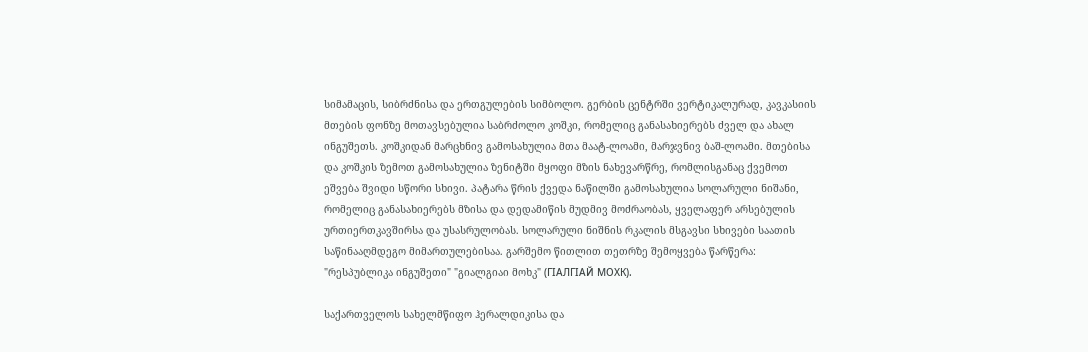სიმამაცის, სიბრძნისა და ერთგულების სიმბოლო. გერბის ცენტრში ვერტიკალურად, კავკასიის მთების ფონზე მოთავსებულია საბრძოლო კოშკი, რომელიც განასახიერებს ძველ და ახალ ინგუშეთს. კოშკიდან მარცხნივ გამოსახულია მთა მაატ-ლოამი, მარჯვნივ ბაშ-ლოამი. მთებისა და კოშკის ზემოთ გამოსახულია ზენიტში მყოფი მზის ნახევარწრე, რომლისგანაც ქვემოთ ეშვება შვიდი სწორი სხივი. პატარა წრის ქვედა ნაწილში გამოსახულია სოლარული ნიშანი, რომელიც განასახიერებს მზისა და დედამიწის მუდმივ მოძრაობას, ყველაფერ არსებულის ურთიერთკავშირსა და უსასრულობას. სოლარული ნიშნის რკალის მსგავსი სხივები საათის საწინააღმდეგო მიმართულებისაა. გარშემო წითლით თეთრზე შემოყვება წარწერა: "რესპუბლიკა ინგუშეთი" "გიალგიაი მოხკ" (ГIАЛГIАЙ МОХК).

საქართველოს სახელმწიფო ჰერალდიკისა და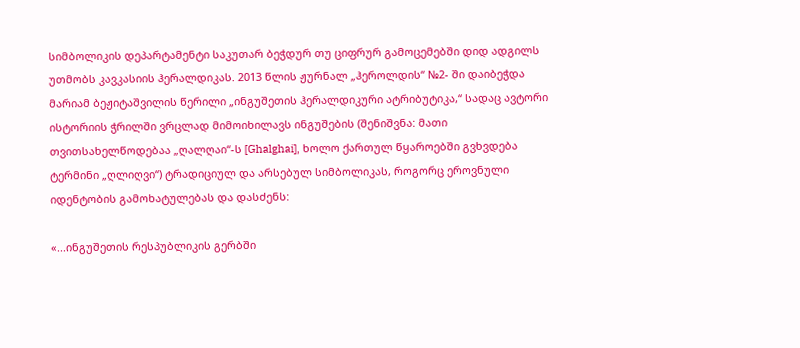სიმბოლიკის დეპარტამენტი საკუთარ ბეჭდურ თუ ციფრურ გამოცემებში დიდ ადგილს უთმობს კავკასიის ჰერალდიკას. 2013 წლის ჟურნალ „ჰეროლდის“ №2- ში დაიბეჭდა მარიამ ბეჟიტაშვილის წერილი „ინგუშეთის ჰერალდიკური ატრიბუტიკა,“ სადაც ავტორი ისტორიის ჭრილში ვრცლად მიმოიხილავს ინგუშების (შენიშვნა: მათი თვითსახელწოდებაა „ღალღაი“-ს [Ghalghai], ხოლო ქართულ წყაროებში გვხვდება ტერმინი „ღლიღვი“) ტრადიციულ და არსებულ სიმბოლიკას, როგორც ეროვნული იდენტობის გამოხატულებას და დასძენს:

«...ინგუშეთის რესპუბლიკის გერბში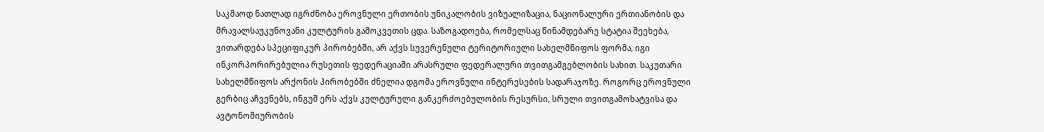საკმაოდ ნათლად იგრძნობა ეროვნული ერთობის უნიკალობის ვიზუალიზაცია, ნაციონალური ერთიანობის და მრავალსაუკუნოვანი კულტურის გამოკვეთის ცდა. საზოგადოება, რომელსაც წინამდებარე სტატია შეეხება, ვითარდება სპეციფიკურ პირობებში, არ აქვს სუვერენული ტერიტორიული სახელმწიფოს ფორმა, იგი ინკორპორირებულია რუსეთის ფედერაციაში არასრული ფედერალური თვითგამგებლობის სახით. საკუთარი სახელმწიფოს არქონის პირობებში ძნელია დგომა ეროვნული ინტერესების სადარაჯოზე. როგორც ეროვნული გერბიც აჩვენებს, ინგუშ ერს აქვს კულტურული განკერძოებულობის რესურსი, სრული თვითგამოხატვისა და ავტონომიურობის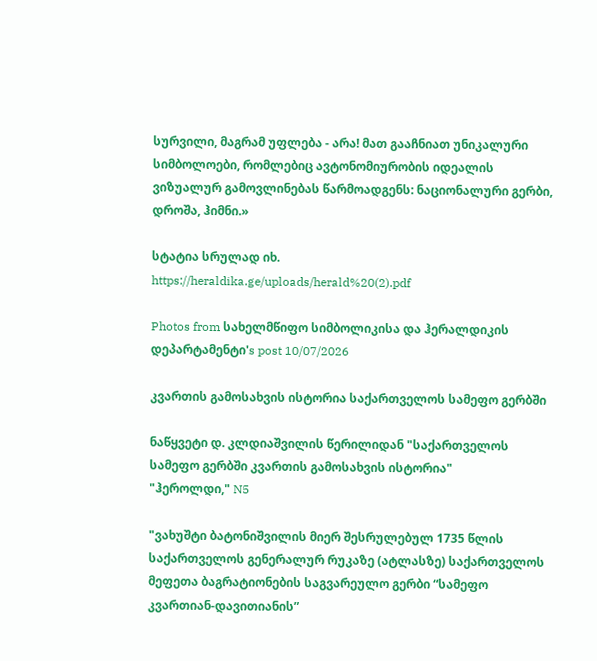სურვილი, მაგრამ უფლება - არა! მათ გააჩნიათ უნიკალური სიმბოლოები, რომლებიც ავტონომიურობის იდეალის ვიზუალურ გამოვლინებას წარმოადგენს: ნაციონალური გერბი, დროშა, ჰიმნი.»

სტატია სრულად იხ.
https://heraldika.ge/uploads/herald%20(2).pdf

Photos from სახელმწიფო სიმბოლიკისა და ჰერალდიკის დეპარტამენტი's post 10/07/2026

კვართის გამოსახვის ისტორია საქართველოს სამეფო გერბში

ნაწყვეტი დ. კლდიაშვილის წერილიდან "საქართველოს სამეფო გერბში კვართის გამოსახვის ისტორია"
"ჰეროლდი," N5

"ვახუშტი ბატონიშვილის მიერ შესრულებულ 1735 წლის საქართველოს გენერალურ რუკაზე (ატლასზე) საქართველოს მეფეთა ბაგრატიონების საგვარეულო გერბი “სამეფო კვართიან-დავითიანის”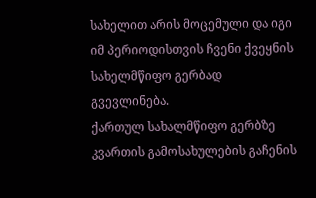სახელით არის მოცემული და იგი იმ პერიოდისთვის ჩვენი ქვეყნის სახელმწიფო გერბად გვევლინება.
ქართულ სახალმწიფო გერბზე კვართის გამოსახულების გაჩენის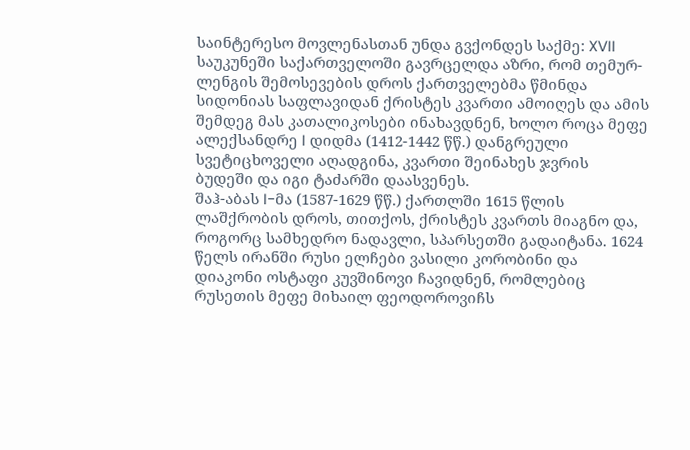საინტერესო მოვლენასთან უნდა გვქონდეს საქმე: XVII საუკუნეში საქართველოში გავრცელდა აზრი, რომ თემურ-ლენგის შემოსევების დროს ქართველებმა წმინდა სიდონიას საფლავიდან ქრისტეს კვართი ამოიღეს და ამის შემდეგ მას კათალიკოსები ინახავდნენ, ხოლო როცა მეფე ალექსანდრე I დიდმა (1412-1442 წწ.) დანგრეული სვეტიცხოველი აღადგინა, კვართი შეინახეს ჯვრის ბუდეში და იგი ტაძარში დაასვენეს.
შაჰ-აბას I-მა (1587-1629 წწ.) ქართლში 1615 წლის ლაშქრობის დროს, თითქოს, ქრისტეს კვართს მიაგნო და, როგორც სამხედრო ნადავლი, სპარსეთში გადაიტანა. 1624 წელს ირანში რუსი ელჩები ვასილი კორობინი და დიაკონი ოსტაფი კუვშინოვი ჩავიდნენ, რომლებიც რუსეთის მეფე მიხაილ ფეოდოროვიჩს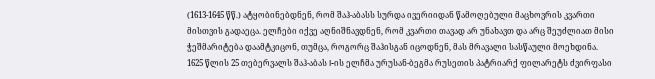(1613-1645 წწ.) ატყობინებდნენ, რომ შაჰ-აბასს სურდა ივერიიდან წამოღებული მაცხოვრის კვართი მისთვის გადაეცა. ელჩები იქვე აღნიშნავდნენ, რომ კვართი თავად არ უნახავთ და არც შეუძლიათ მისი ჭეშმარიტება დაამტკიცონ, თუმცა, როგორც შაჰისგან იცოდნენ, მას მრავალი სასწაული მოეხდინა.
1625 წლის 25 თებერვალს შაჰ-აბას I-ის ელჩმა ურუსან-ბეგმა რუსეთის პატრიარქ ფილარეტს ძვირფასი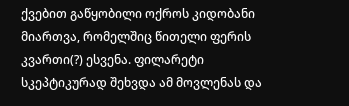ქვებით გაწყობილი ოქროს კიდობანი მიართვა, რომელშიც წითელი ფერის კვართი(?) ესვენა. ფილარეტი სკეპტიკურად შეხვდა ამ მოვლენას და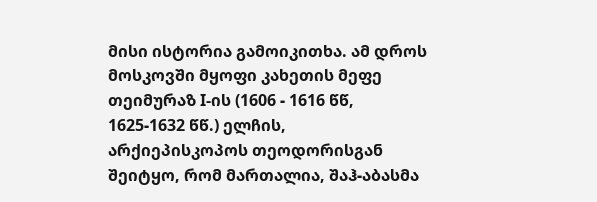მისი ისტორია გამოიკითხა. ამ დროს მოსკოვში მყოფი კახეთის მეფე თეიმურაზ I-ის (1606 - 1616 წწ, 1625-1632 წწ.) ელჩის, არქიეპისკოპოს თეოდორისგან შეიტყო, რომ მართალია, შაჰ-აბასმა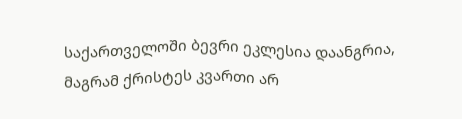საქართველოში ბევრი ეკლესია დაანგრია,
მაგრამ ქრისტეს კვართი არ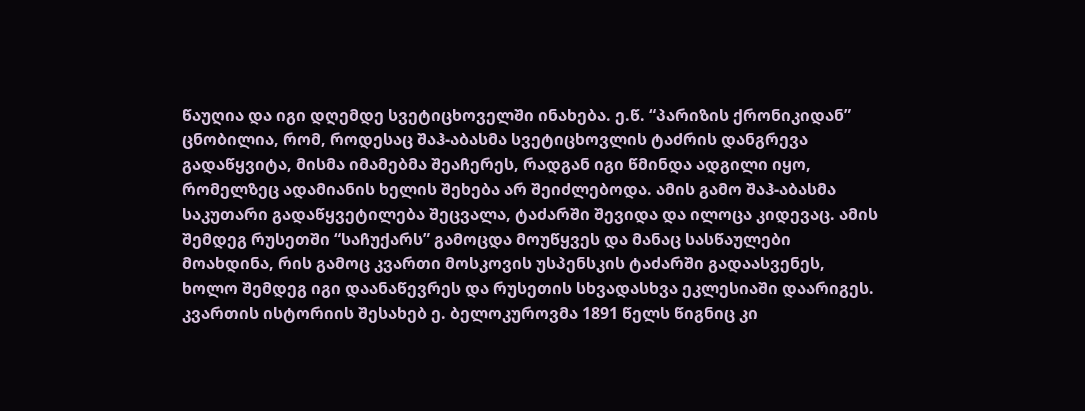წაუღია და იგი დღემდე სვეტიცხოველში ინახება. ე.წ. “პარიზის ქრონიკიდან” ცნობილია, რომ, როდესაც შაჰ-აბასმა სვეტიცხოვლის ტაძრის დანგრევა გადაწყვიტა, მისმა იმამებმა შეაჩერეს, რადგან იგი წმინდა ადგილი იყო, რომელზეც ადამიანის ხელის შეხება არ შეიძლებოდა. ამის გამო შაჰ-აბასმა საკუთარი გადაწყვეტილება შეცვალა, ტაძარში შევიდა და ილოცა კიდევაც. ამის შემდეგ რუსეთში “საჩუქარს” გამოცდა მოუწყვეს და მანაც სასწაულები მოახდინა, რის გამოც კვართი მოსკოვის უსპენსკის ტაძარში გადაასვენეს, ხოლო შემდეგ იგი დაანაწევრეს და რუსეთის სხვადასხვა ეკლესიაში დაარიგეს.
კვართის ისტორიის შესახებ ე. ბელოკუროვმა 1891 წელს წიგნიც კი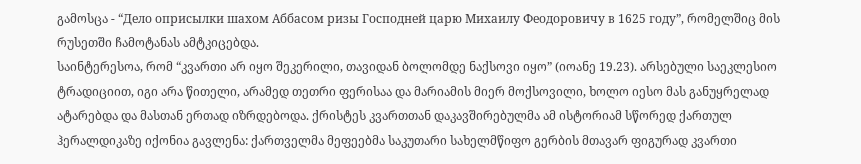გამოსცა - “Дело оприсылки шахом Аббасом ризы Господней царю Михаилу Феодоровичу в 1625 году”, რომელშიც მის რუსეთში ჩამოტანას ამტკიცებდა.
საინტერესოა, რომ “კვართი არ იყო შეკერილი, თავიდან ბოლომდე ნაქსოვი იყო” (იოანე 19.23). არსებული საეკლესიო ტრადიციით, იგი არა წითელი, არამედ თეთრი ფერისაა და მარიამის მიერ მოქსოვილი, ხოლო იესო მას განუყრელად ატარებდა და მასთან ერთად იზრდებოდა. ქრისტეს კვართთან დაკავშირებულმა ამ ისტორიამ სწორედ ქართულ ჰერალდიკაზე იქონია გავლენა: ქართველმა მეფეებმა საკუთარი სახელმწიფო გერბის მთავარ ფიგურად კვართი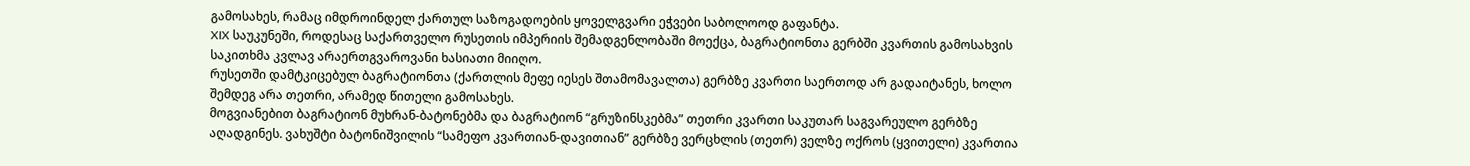გამოსახეს, რამაც იმდროინდელ ქართულ საზოგადოების ყოველგვარი ეჭვები საბოლოოდ გაფანტა.
XIX საუკუნეში, როდესაც საქართველო რუსეთის იმპერიის შემადგენლობაში მოექცა, ბაგრატიონთა გერბში კვართის გამოსახვის საკითხმა კვლავ არაერთგვაროვანი ხასიათი მიიღო.
რუსეთში დამტკიცებულ ბაგრატიონთა (ქართლის მეფე იესეს შთამომავალთა) გერბზე კვართი საერთოდ არ გადაიტანეს, ხოლო შემდეგ არა თეთრი, არამედ წითელი გამოსახეს.
მოგვიანებით ბაგრატიონ მუხრან-ბატონებმა და ბაგრატიონ “გრუზინსკებმა” თეთრი კვართი საკუთარ საგვარეულო გერბზე აღადგინეს. ვახუშტი ბატონიშვილის “სამეფო კვართიან-დავითიან” გერბზე ვერცხლის (თეთრ) ველზე ოქროს (ყვითელი) კვართია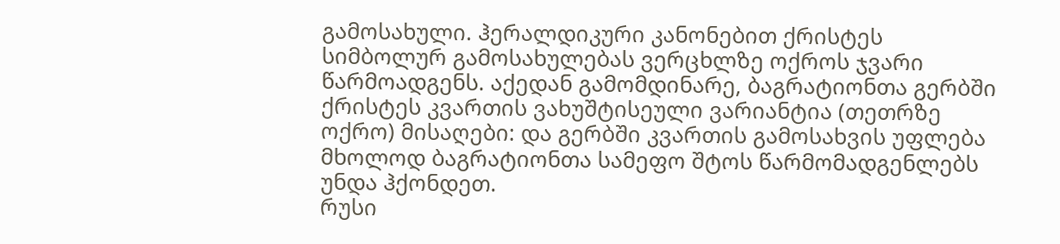გამოსახული. ჰერალდიკური კანონებით ქრისტეს სიმბოლურ გამოსახულებას ვერცხლზე ოქროს ჯვარი წარმოადგენს. აქედან გამომდინარე, ბაგრატიონთა გერბში ქრისტეს კვართის ვახუშტისეული ვარიანტია (თეთრზე ოქრო) მისაღები: და გერბში კვართის გამოსახვის უფლება მხოლოდ ბაგრატიონთა სამეფო შტოს წარმომადგენლებს უნდა ჰქონდეთ.
რუსი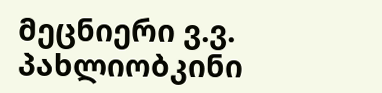მეცნიერი ვ.ვ. პახლიობკინი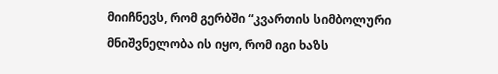მიიჩნევს, რომ გერბში “კვართის სიმბოლური მნიშვნელობა ის იყო, რომ იგი ხაზს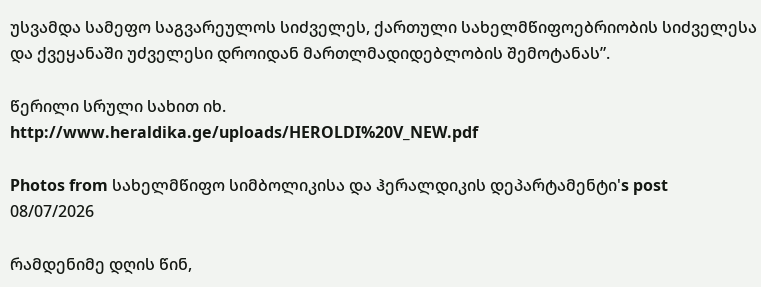უსვამდა სამეფო საგვარეულოს სიძველეს, ქართული სახელმწიფოებრიობის სიძველესა და ქვეყანაში უძველესი დროიდან მართლმადიდებლობის შემოტანას”.

წერილი სრული სახით იხ.
http://www.heraldika.ge/uploads/HEROLDI%20V_NEW.pdf

Photos from სახელმწიფო სიმბოლიკისა და ჰერალდიკის დეპარტამენტი's post 08/07/2026

რამდენიმე დღის წინ,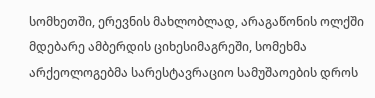სომხეთში, ერევნის მახლობლად, არაგაწონის ოლქში მდებარე ამბერდის ციხესიმაგრეში, სომეხმა არქეოლოგებმა სარესტავრაციო სამუშაოების დროს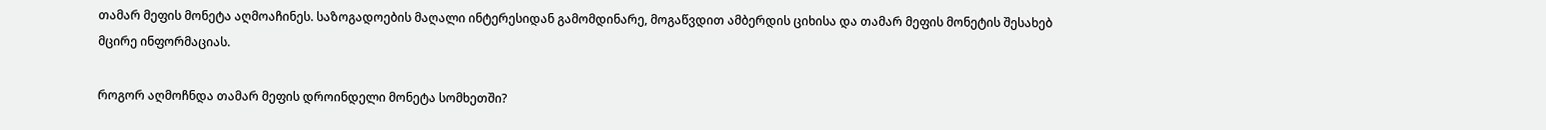თამარ მეფის მონეტა აღმოაჩინეს. საზოგადოების მაღალი ინტერესიდან გამომდინარე, მოგაწვდით ამბერდის ციხისა და თამარ მეფის მონეტის შესახებ მცირე ინფორმაციას.

როგორ აღმოჩნდა თამარ მეფის დროინდელი მონეტა სომხეთში?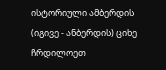ისტორიული ამბერდის (იგივე - ანბერდის) ციხე ჩრდილოეთ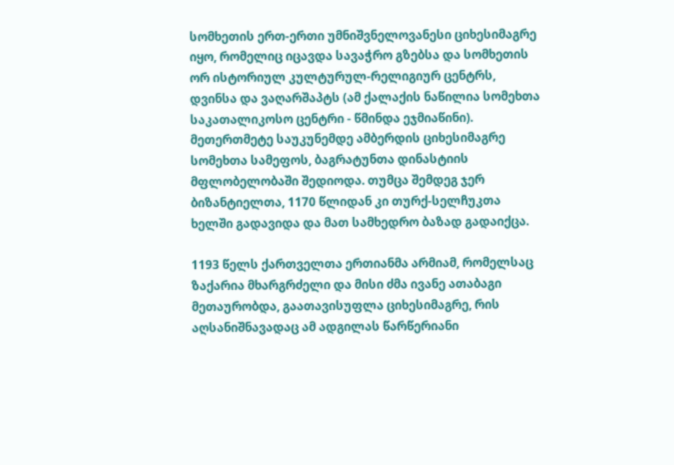სომხეთის ერთ-ერთი უმნიშვნელოვანესი ციხესიმაგრე იყო, რომელიც იცავდა სავაჭრო გზებსა და სომხეთის ორ ისტორიულ კულტურულ-რელიგიურ ცენტრს, დვინსა და ვაღარშაპტს (ამ ქალაქის ნაწილია სომეხთა საკათალიკოსო ცენტრი - წმინდა ეჯმიაწინი). მეთერთმეტე საუკუნემდე ამბერდის ციხესიმაგრე სომეხთა სამეფოს, ბაგრატუნთა დინასტიის მფლობელობაში შედიოდა. თუმცა შემდეგ ჯერ ბიზანტიელთა, 1170 წლიდან კი თურქ-სელჩუკთა ხელში გადავიდა და მათ სამხედრო ბაზად გადაიქცა.

1193 წელს ქართველთა ერთიანმა არმიამ, რომელსაც ზაქარია მხარგრძელი და მისი ძმა ივანე ათაბაგი მეთაურობდა, გაათავისუფლა ციხესიმაგრე, რის აღსანიშნავადაც ამ ადგილას წარწერიანი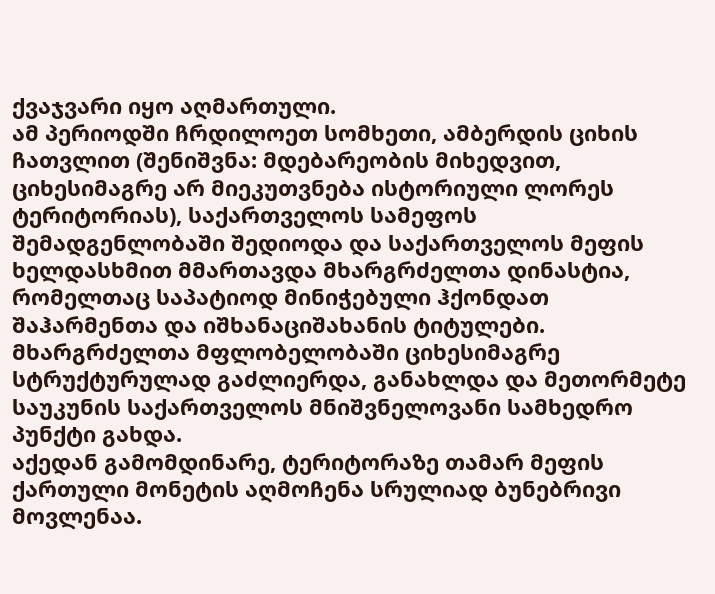ქვაჯვარი იყო აღმართული.
ამ პერიოდში ჩრდილოეთ სომხეთი, ამბერდის ციხის ჩათვლით (შენიშვნა: მდებარეობის მიხედვით, ციხესიმაგრე არ მიეკუთვნება ისტორიული ლორეს ტერიტორიას), საქართველოს სამეფოს შემადგენლობაში შედიოდა და საქართველოს მეფის ხელდასხმით მმართავდა მხარგრძელთა დინასტია, რომელთაც საპატიოდ მინიჭებული ჰქონდათ შაჰარმენთა და იშხანაციშახანის ტიტულები. მხარგრძელთა მფლობელობაში ციხესიმაგრე სტრუქტურულად გაძლიერდა, განახლდა და მეთორმეტე საუკუნის საქართველოს მნიშვნელოვანი სამხედრო პუნქტი გახდა.
აქედან გამომდინარე, ტერიტორაზე თამარ მეფის ქართული მონეტის აღმოჩენა სრულიად ბუნებრივი მოვლენაა.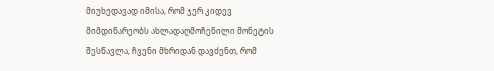მიუხედავად იმისა, რომ ჯერ კიდევ მიმდინარეობს ახლადაღმოჩენილი მონეტის შესწავლა, ჩვენი მხრიდან დავძენთ, რომ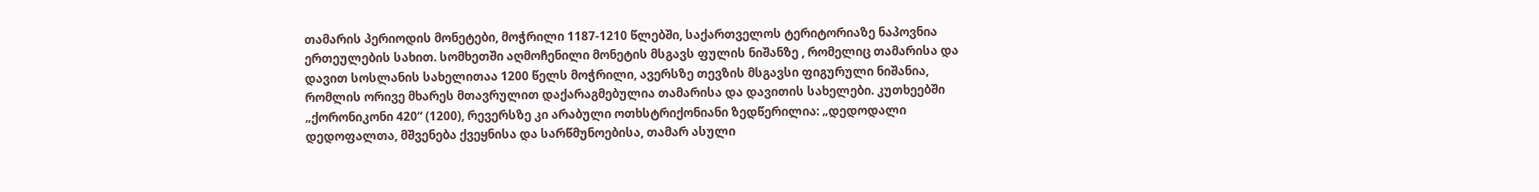თამარის პერიოდის მონეტები, მოჭრილი 1187-1210 წლებში, საქართველოს ტერიტორიაზე ნაპოვნია ერთეულების სახით. სომხეთში აღმოჩენილი მონეტის მსგავს ფულის ნიშანზე , რომელიც თამარისა და დავით სოსლანის სახელითაა 1200 წელს მოჭრილი, ავერსზე თევზის მსგავსი ფიგურული ნიშანია, რომლის ორივე მხარეს მთავრულით დაქარაგმებულია თამარისა და დავითის სახელები. კუთხეებში „ქორონიკონი 420“ (1200), რევერსზე კი არაბული ოთხსტრიქონიანი ზედწერილია: „დედოდალი დედოფალთა, მშვენება ქვეყნისა და სარწმუნოებისა, თამარ ასული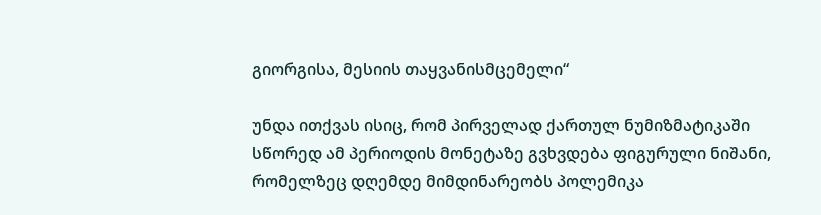გიორგისა, მესიის თაყვანისმცემელი“

უნდა ითქვას ისიც, რომ პირველად ქართულ ნუმიზმატიკაში სწორედ ამ პერიოდის მონეტაზე გვხვდება ფიგურული ნიშანი, რომელზეც დღემდე მიმდინარეობს პოლემიკა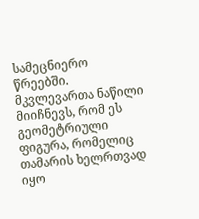სამეცნიერო წრეებში. მკვლევართა ნაწილი მიიჩნევს, რომ ეს გეომეტრიული ფიგურა, რომელიც თამარის ხელრთვად იყო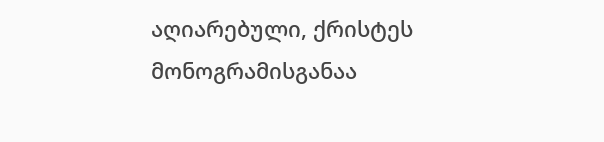აღიარებული, ქრისტეს მონოგრამისგანაა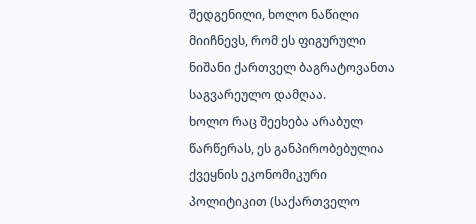შედგენილი, ხოლო ნაწილი მიიჩნევს, რომ ეს ფიგურული ნიშანი ქართველ ბაგრატოვანთა საგვარეულო დამღაა.
ხოლო რაც შეეხება არაბულ წარწერას, ეს განპირობებულია ქვეყნის ეკონომიკური პოლიტიკით (საქართველო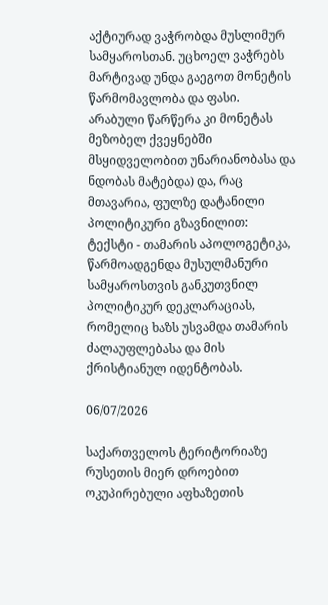აქტიურად ვაჭრობდა მუსლიმურ სამყაროსთან. უცხოელ ვაჭრებს მარტივად უნდა გაეგოთ მონეტის წარმომავლობა და ფასი. არაბული წარწერა კი მონეტას მეზობელ ქვეყნებში მსყიდველობით უნარიანობასა და ნდობას მატებდა) და, რაც მთავარია, ფულზე დატანილი პოლიტიკური გზავნილით: ტექსტი - თამარის აპოლოგეტიკა, წარმოადგენდა მუსულმანური სამყაროსთვის განკუთვნილ პოლიტიკურ დეკლარაციას, რომელიც ხაზს უსვამდა თამარის ძალაუფლებასა და მის ქრისტიანულ იდენტობას.

06/07/2026

საქართველოს ტერიტორიაზე რუსეთის მიერ დროებით ოკუპირებული აფხაზეთის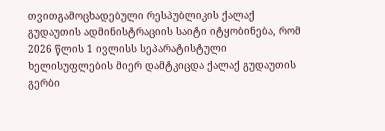თვითგამოცხადებული რესპუბლიკის ქალაქ გუდაუთის ადმინისტრაციის საიტი იტყობინება, რომ 2026 წლის 1 ივლისს სეპარატისტული ხელისუფლების მიერ დამტკიცდა ქალაქ გუდაუთის გერბი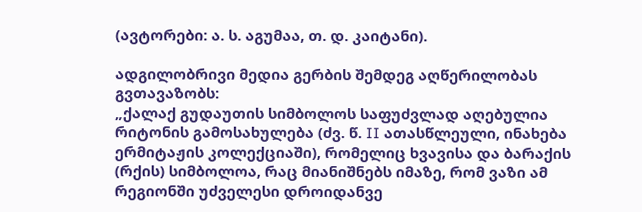(ავტორები: ა. ს. აგუმაა, თ. დ. კაიტანი).

ადგილობრივი მედია გერბის შემდეგ აღწერილობას გვთავაზობს:
„ქალაქ გუდაუთის სიმბოლოს საფუძვლად აღებულია რიტონის გამოსახულება (ძვ. წ. II ათასწლეული, ინახება ერმიტაჟის კოლექციაში), რომელიც ხვავისა და ბარაქის (რქის) სიმბოლოა, რაც მიანიშნებს იმაზე, რომ ვაზი ამ რეგიონში უძველესი დროიდანვე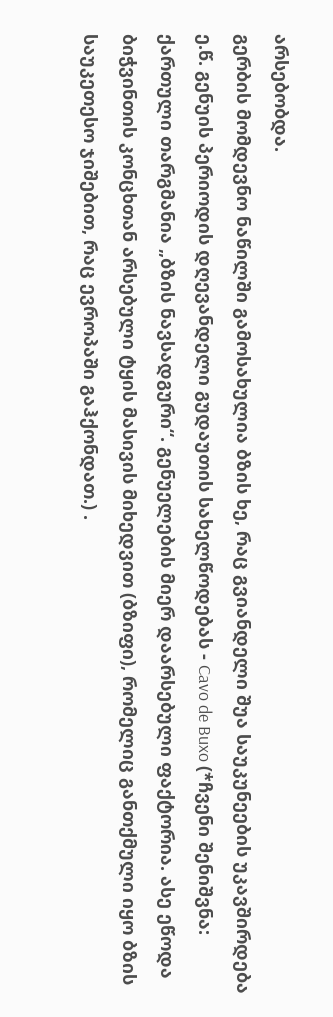არსებობდა.
გერბის მომდევნო ნაწილში გამოსახულია ბზის ხე, რაც გვიანდელი შუა საუკუნეების უკავშირდება ე.წ. გენუის პერიოდის დღევანდელი გუდაუთის სახელწოდებას - Cavo de Buxo (*ჩვენი შენიშვნა: ქართული თარგმანია „ბზის ნავსადგური“. გენუელების მიერ დაარსებული ფაქტორია. ასე ეწოდა ბიჭვინთის კონცხთან არსებული ტყის მასივის მიხედვით (ბზიფი), რომელიც განთქმული იყო ბზის საუკეთესო ჯიშებით, რაც ევროპაში გაჰქონდათ.) .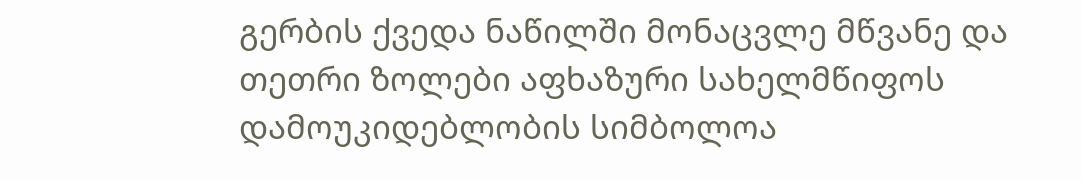გერბის ქვედა ნაწილში მონაცვლე მწვანე და თეთრი ზოლები აფხაზური სახელმწიფოს დამოუკიდებლობის სიმბოლოა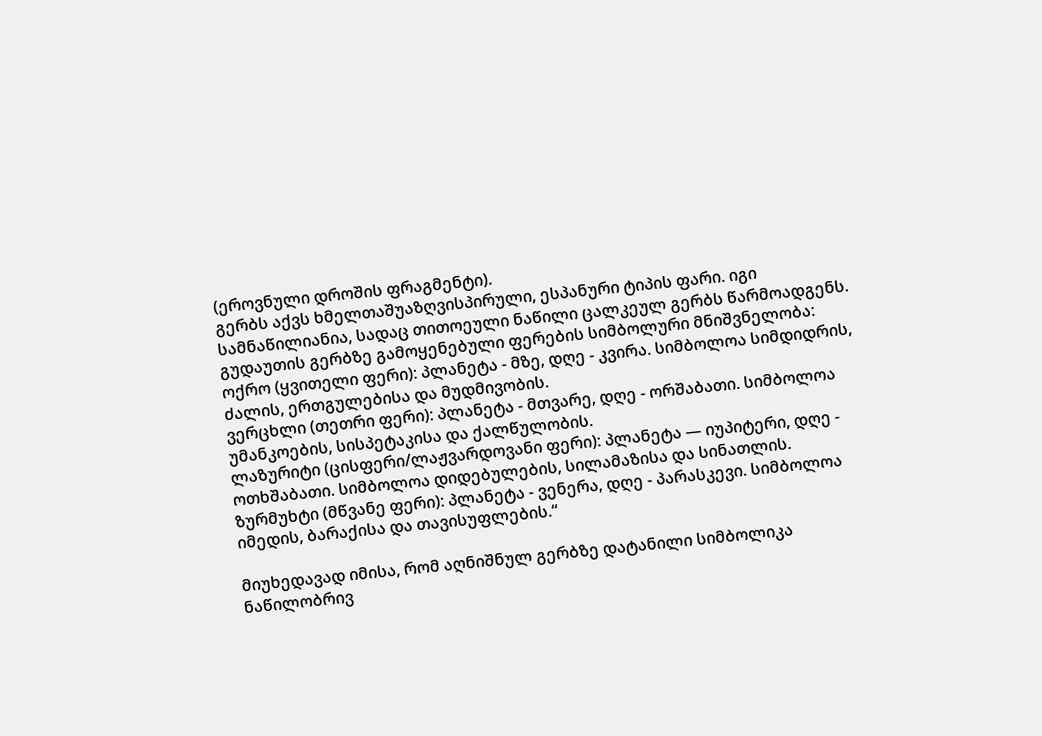(ეროვნული დროშის ფრაგმენტი).
გერბს აქვს ხმელთაშუაზღვისპირული, ესპანური ტიპის ფარი. იგი სამნაწილიანია, სადაც თითოეული ნაწილი ცალკეულ გერბს წარმოადგენს.
გუდაუთის გერბზე გამოყენებული ფერების სიმბოლური მნიშვნელობა:
ოქრო (ყვითელი ფერი): პლანეტა - მზე, დღე - კვირა. სიმბოლოა სიმდიდრის, ძალის, ერთგულებისა და მუდმივობის.
ვერცხლი (თეთრი ფერი): პლანეტა - მთვარე, დღე - ორშაბათი. სიმბოლოა უმანკოების, სისპეტაკისა და ქალწულობის.
ლაზურიტი (ცისფერი/ლაჟვარდოვანი ფერი): პლანეტა — იუპიტერი, დღე - ოთხშაბათი. სიმბოლოა დიდებულების, სილამაზისა და სინათლის.
ზურმუხტი (მწვანე ფერი): პლანეტა - ვენერა, დღე - პარასკევი. სიმბოლოა იმედის, ბარაქისა და თავისუფლების.“

მიუხედავად იმისა, რომ აღნიშნულ გერბზე დატანილი სიმბოლიკა ნაწილობრივ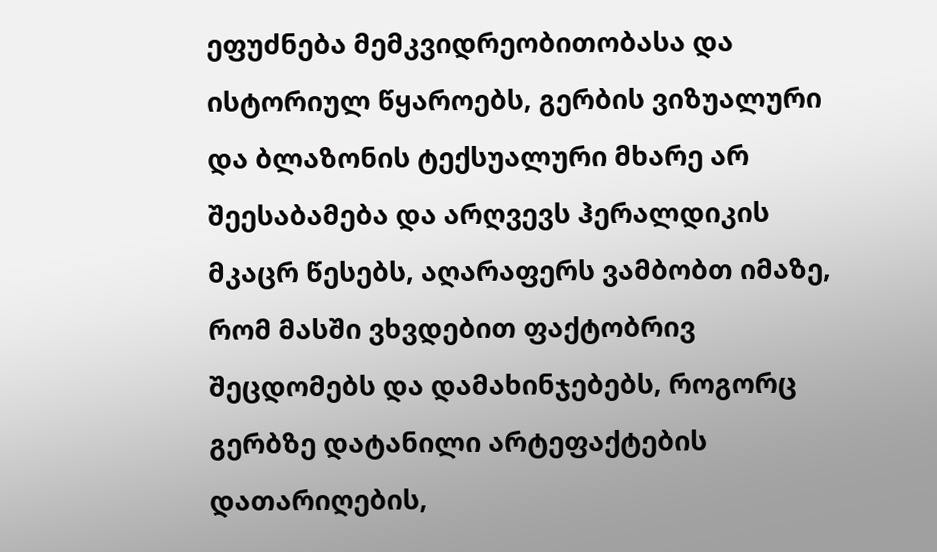ეფუძნება მემკვიდრეობითობასა და ისტორიულ წყაროებს, გერბის ვიზუალური და ბლაზონის ტექსუალური მხარე არ შეესაბამება და არღვევს ჰერალდიკის მკაცრ წესებს, აღარაფერს ვამბობთ იმაზე, რომ მასში ვხვდებით ფაქტობრივ შეცდომებს და დამახინჯებებს, როგორც გერბზე დატანილი არტეფაქტების დათარიღების,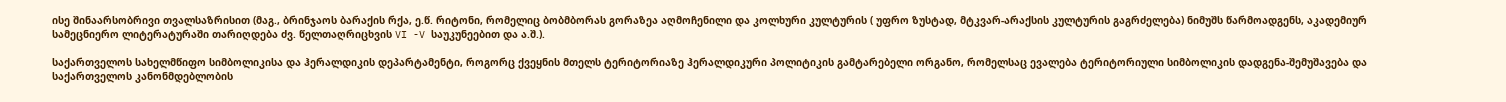ისე შინაარსობრივი თვალსაზრისით (მაგ., ბრინჯაოს ბარაქის რქა, ე.წ. რიტონი, რომელიც ბობმბორას გორაზეა აღმოჩენილი და კოლხური კულტურის ( უფრო ზუსტად, მტკვარ-არაქსის კულტურის გაგრძელება) ნიმუშს წარმოადგენს, აკადემიურ სამეცნიერო ლიტერატურაში თარიღდება ძვ. წელთაღრიცხვის VI -V საუკუნეებით და ა.შ.).

საქართველოს სახელმწიფო სიმბოლიკისა და ჰერალდიკის დეპარტამენტი, როგორც ქვეყნის მთელს ტერიტორიაზე ჰერალდიკური პოლიტიკის გამტარებელი ორგანო, რომელსაც ევალება ტერიტორიული სიმბოლიკის დადგენა-შემუშავება და საქართველოს კანონმდებლობის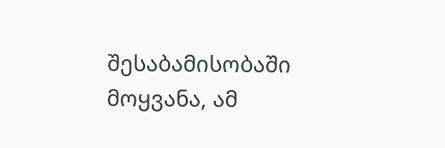შესაბამისობაში მოყვანა, ამ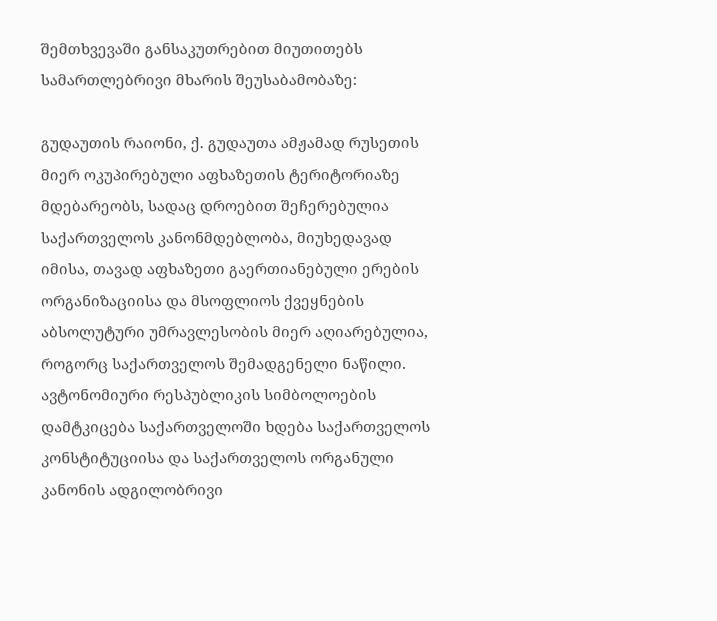შემთხვევაში განსაკუთრებით მიუთითებს სამართლებრივი მხარის შეუსაბამობაზე:

გუდაუთის რაიონი, ქ. გუდაუთა ამჟამად რუსეთის მიერ ოკუპირებული აფხაზეთის ტერიტორიაზე მდებარეობს, სადაც დროებით შეჩერებულია საქართველოს კანონმდებლობა, მიუხედავად იმისა, თავად აფხაზეთი გაერთიანებული ერების ორგანიზაციისა და მსოფლიოს ქვეყნების აბსოლუტური უმრავლესობის მიერ აღიარებულია, როგორც საქართველოს შემადგენელი ნაწილი.
ავტონომიური რესპუბლიკის სიმბოლოების დამტკიცება საქართველოში ხდება საქართველოს კონსტიტუციისა და საქართველოს ორგანული კანონის ადგილობრივი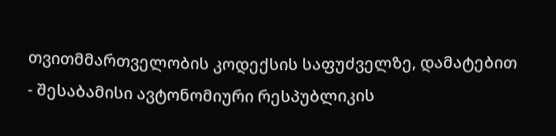თვითმმართველობის კოდექსის საფუძველზე, დამატებით - შესაბამისი ავტონომიური რესპუბლიკის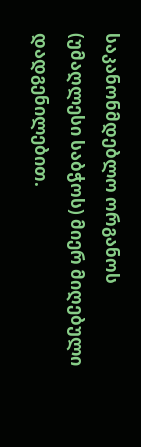საკანონმდებლო ორგანოს (უმაღლესი საბჭოს) მიერ მიღებული დადგენილებით.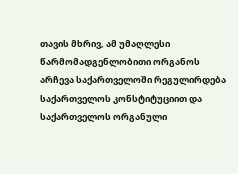თავის მხრივ, ამ უმაღლესი წარმომადგენლობითი ორგანოს არჩევა საქართველოში რეგულირდება საქართველოს კონსტიტუციით და საქართველოს ორგანული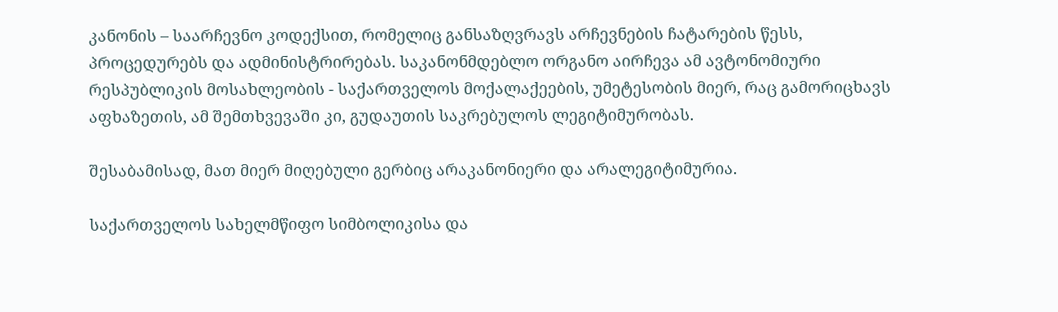კანონის – საარჩევნო კოდექსით, რომელიც განსაზღვრავს არჩევნების ჩატარების წესს, პროცედურებს და ადმინისტრირებას. საკანონმდებლო ორგანო აირჩევა ამ ავტონომიური რესპუბლიკის მოსახლეობის - საქართველოს მოქალაქეების, უმეტესობის მიერ, რაც გამორიცხავს აფხაზეთის, ამ შემთხვევაში კი, გუდაუთის საკრებულოს ლეგიტიმურობას.

შესაბამისად, მათ მიერ მიღებული გერბიც არაკანონიერი და არალეგიტიმურია.

საქართველოს სახელმწიფო სიმბოლიკისა და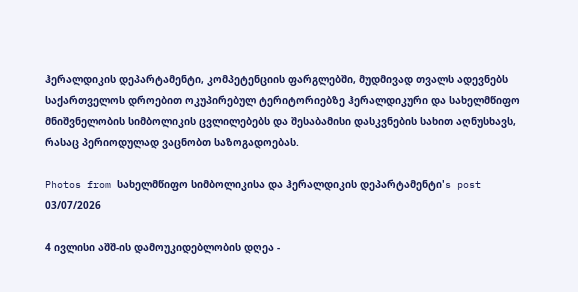ჰერალდიკის დეპარტამენტი, კომპეტენციის ფარგლებში, მუდმივად თვალს ადევნებს საქართველოს დროებით ოკუპირებულ ტერიტორიებზე ჰერალდიკური და სახელმწიფო მნიშვნელობის სიმბოლიკის ცვლილებებს და შესაბამისი დასკვნების სახით აღნუსხავს, რასაც პერიოდულად ვაცნობთ საზოგადოებას.

Photos from სახელმწიფო სიმბოლიკისა და ჰერალდიკის დეპარტამენტი's post 03/07/2026

4 ივლისი აშშ-ის დამოუკიდებლობის დღეა -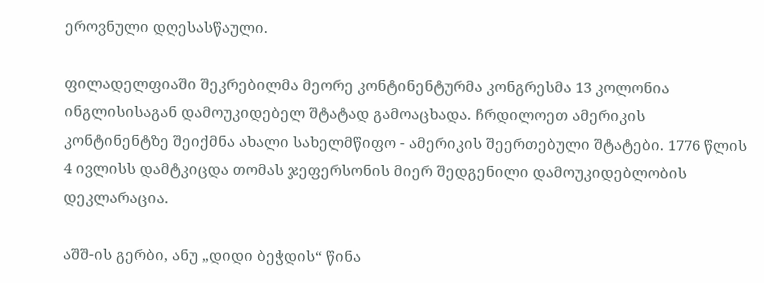ეროვნული დღესასწაული.

ფილადელფიაში შეკრებილმა მეორე კონტინენტურმა კონგრესმა 13 კოლონია ინგლისისაგან დამოუკიდებელ შტატად გამოაცხადა. ჩრდილოეთ ამერიკის კონტინენტზე შეიქმნა ახალი სახელმწიფო - ამერიკის შეერთებული შტატები. 1776 წლის 4 ივლისს დამტკიცდა თომას ჯეფერსონის მიერ შედგენილი დამოუკიდებლობის დეკლარაცია.

აშშ-ის გერბი, ანუ „დიდი ბეჭდის“ წინა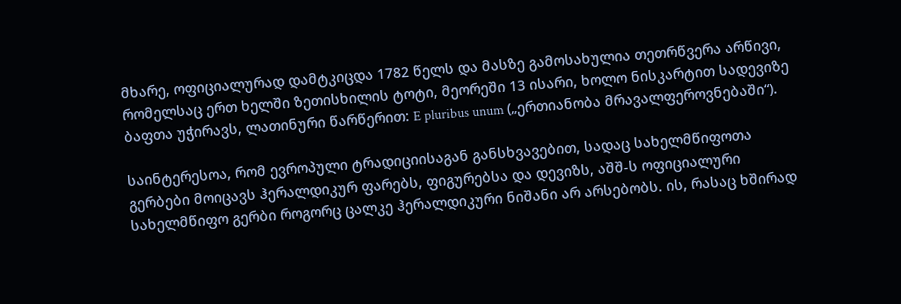მხარე, ოფიციალურად დამტკიცდა 1782 წელს და მასზე გამოსახულია თეთრწვერა არწივი, რომელსაც ერთ ხელში ზეთისხილის ტოტი, მეორეში 13 ისარი, ხოლო ნისკარტით სადევიზე ბაფთა უჭირავს, ლათინური წარწერით: E pluribus unum („ერთიანობა მრავალფეროვნებაში“).

საინტერესოა, რომ ევროპული ტრადიციისაგან განსხვავებით, სადაც სახელმწიფოთა გერბები მოიცავს ჰერალდიკურ ფარებს, ფიგურებსა და დევიზს, აშშ-ს ოფიციალური სახელმწიფო გერბი როგორც ცალკე ჰერალდიკური ნიშანი არ არსებობს. ის, რასაც ხშირად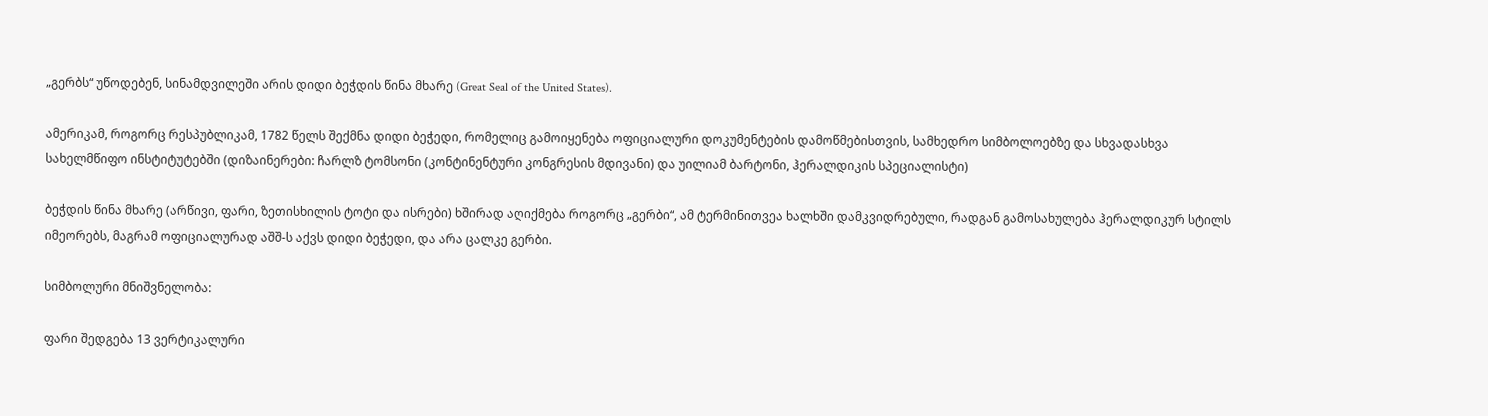„გერბს“ უწოდებენ, სინამდვილეში არის დიდი ბეჭდის წინა მხარე (Great Seal of the United States).

ამერიკამ, როგორც რესპუბლიკამ, 1782 წელს შექმნა დიდი ბეჭედი, რომელიც გამოიყენება ოფიციალური დოკუმენტების დამოწმებისთვის, სამხედრო სიმბოლოებზე და სხვადასხვა სახელმწიფო ინსტიტუტებში (დიზაინერები: ჩარლზ ტომსონი (კონტინენტური კონგრესის მდივანი) და უილიამ ბარტონი, ჰერალდიკის სპეციალისტი)

ბეჭდის წინა მხარე (არწივი, ფარი, ზეთისხილის ტოტი და ისრები) ხშირად აღიქმება როგორც „გერბი“, ამ ტერმინითვეა ხალხში დამკვიდრებული, რადგან გამოსახულება ჰერალდიკურ სტილს იმეორებს, მაგრამ ოფიციალურად აშშ-ს აქვს დიდი ბეჭედი, და არა ცალკე გერბი.

სიმბოლური მნიშვნელობა:

ფარი შედგება 13 ვერტიკალური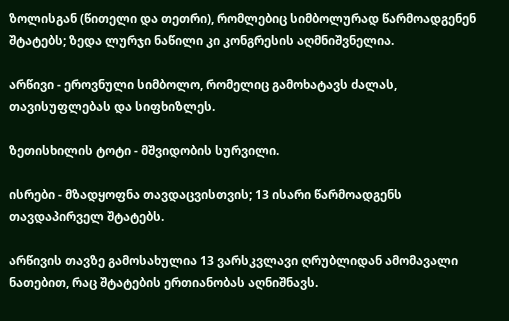ზოლისგან (წითელი და თეთრი), რომლებიც სიმბოლურად წარმოადგენენ შტატებს; ზედა ლურჯი ნაწილი კი კონგრესის აღმნიშვნელია.

არწივი - ეროვნული სიმბოლო, რომელიც გამოხატავს ძალას, თავისუფლებას და სიფხიზლეს.

ზეთისხილის ტოტი - მშვიდობის სურვილი.

ისრები - მზადყოფნა თავდაცვისთვის; 13 ისარი წარმოადგენს თავდაპირველ შტატებს.

არწივის თავზე გამოსახულია 13 ვარსკვლავი ღრუბლიდან ამომავალი ნათებით, რაც შტატების ერთიანობას აღნიშნავს.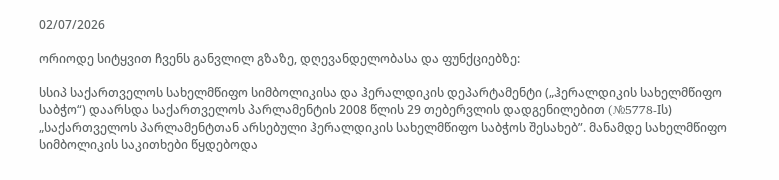02/07/2026

ორიოდე სიტყვით ჩვენს განვლილ გზაზე, დღევანდელობასა და ფუნქციებზე:

სსიპ საქართველოს სახელმწიფო სიმბოლიკისა და ჰერალდიკის დეპარტამენტი („ჰერალდიკის სახელმწიფო საბჭო“) დაარსდა საქართველოს პარლამენტის 2008 წლის 29 თებერვლის დადგენილებით (№5778-Iს) „საქართველოს პარლამენტთან არსებული ჰერალდიკის სახელმწიფო საბჭოს შესახებ”. მანამდე სახელმწიფო სიმბოლიკის საკითხები წყდებოდა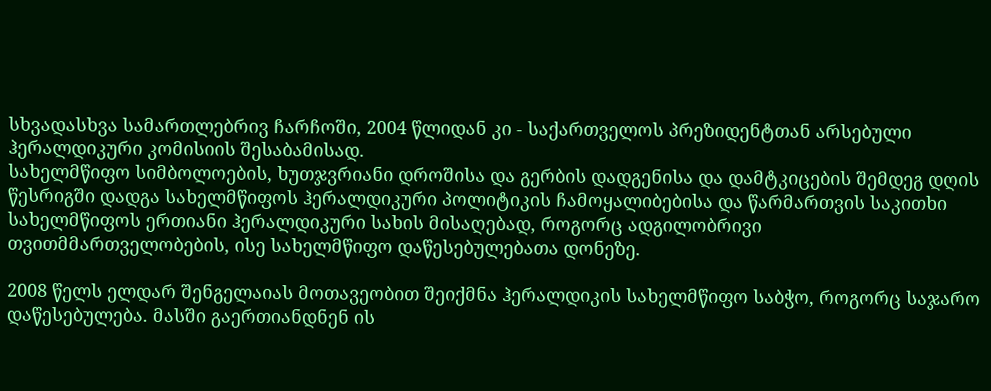სხვადასხვა სამართლებრივ ჩარჩოში, 2004 წლიდან კი - საქართველოს პრეზიდენტთან არსებული ჰერალდიკური კომისიის შესაბამისად.
სახელმწიფო სიმბოლოების, ხუთჯვრიანი დროშისა და გერბის დადგენისა და დამტკიცების შემდეგ დღის წესრიგში დადგა სახელმწიფოს ჰერალდიკური პოლიტიკის ჩამოყალიბებისა და წარმართვის საკითხი სახელმწიფოს ერთიანი ჰერალდიკური სახის მისაღებად, როგორც ადგილობრივი თვითმმართველობების, ისე სახელმწიფო დაწესებულებათა დონეზე.

2008 წელს ელდარ შენგელაიას მოთავეობით შეიქმნა ჰერალდიკის სახელმწიფო საბჭო, როგორც საჯარო დაწესებულება. მასში გაერთიანდნენ ის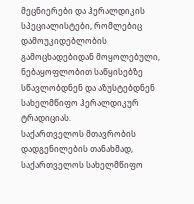მეცნიერები და ჰერალდიკის სპეციალისტები, რომლებიც დამოუკიდებლობის გამოცხადებიდან მოყოლებული, ნებაყოფლობით საწყისებზე სწავლობდნენ და აზუსტებდნენ სახელმწიფო ჰერალდიკურ ტრადიციას.
საქართველოს მთავრობის დადგენილების თანახმად, საქართველოს სახელმწიფო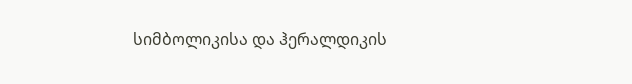სიმბოლიკისა და ჰერალდიკის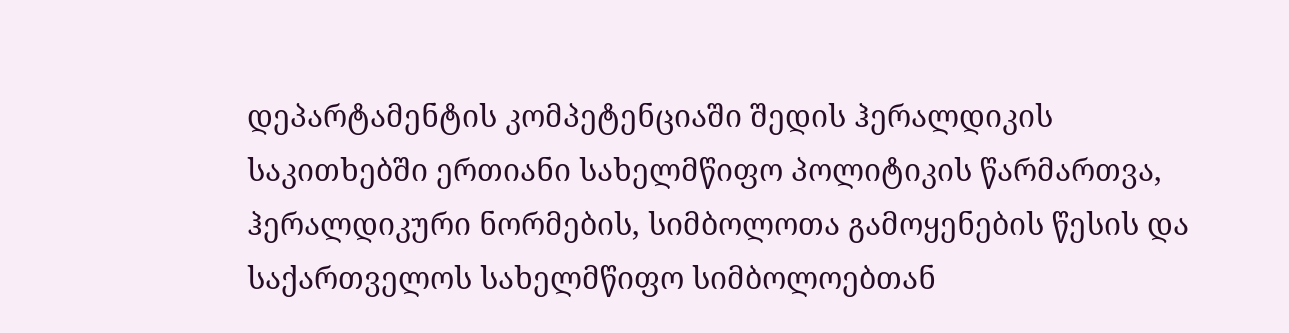დეპარტამენტის კომპეტენციაში შედის ჰერალდიკის საკითხებში ერთიანი სახელმწიფო პოლიტიკის წარმართვა, ჰერალდიკური ნორმების, სიმბოლოთა გამოყენების წესის და საქართველოს სახელმწიფო სიმბოლოებთან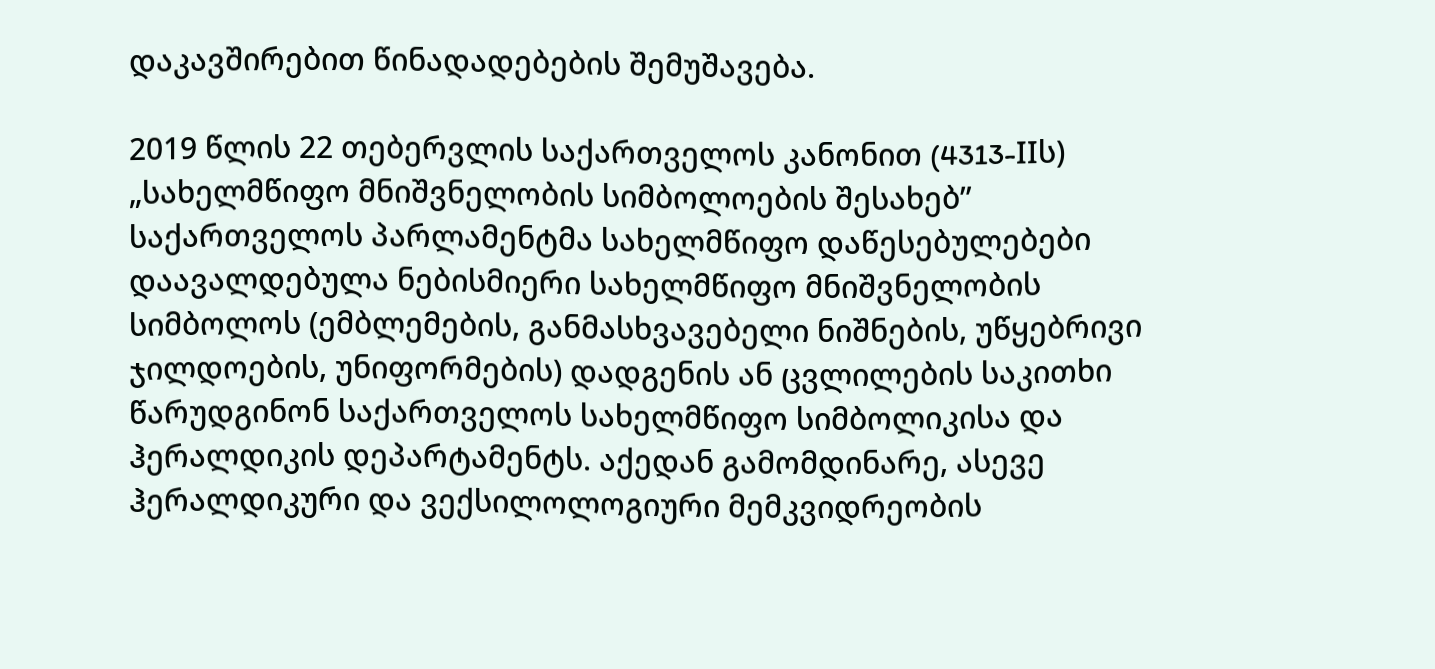დაკავშირებით წინადადებების შემუშავება.

2019 წლის 22 თებერვლის საქართველოს კანონით (4313-IIს) „სახელმწიფო მნიშვნელობის სიმბოლოების შესახებ” საქართველოს პარლამენტმა სახელმწიფო დაწესებულებები დაავალდებულა ნებისმიერი სახელმწიფო მნიშვნელობის სიმბოლოს (ემბლემების, განმასხვავებელი ნიშნების, უწყებრივი ჯილდოების, უნიფორმების) დადგენის ან ცვლილების საკითხი წარუდგინონ საქართველოს სახელმწიფო სიმბოლიკისა და ჰერალდიკის დეპარტამენტს. აქედან გამომდინარე, ასევე ჰერალდიკური და ვექსილოლოგიური მემკვიდრეობის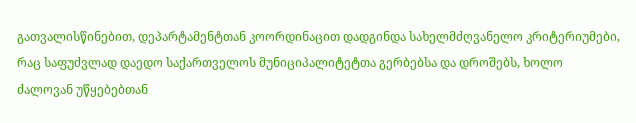გათვალისწინებით, დეპარტამენტთან კოორდინაცით დადგინდა სახელმძღვანელო კრიტერიუმები, რაც საფუძვლად დაედო საქართველოს მუნიციპალიტეტთა გერბებსა და დროშებს, ხოლო ძალოვან უწყებებთან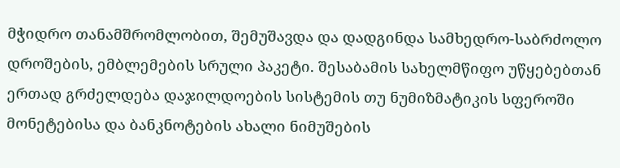მჭიდრო თანამშრომლობით, შემუშავდა და დადგინდა სამხედრო-საბრძოლო დროშების, ემბლემების სრული პაკეტი. შესაბამის სახელმწიფო უწყებებთან ერთად გრძელდება დაჯილდოების სისტემის თუ ნუმიზმატიკის სფეროში მონეტებისა და ბანკნოტების ახალი ნიმუშების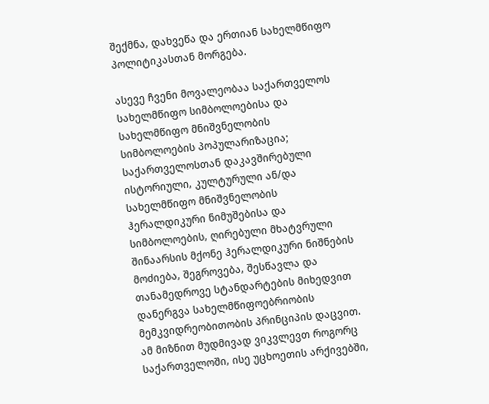შექმნა, დახვეწა და ერთიან სახელმწიფო პოლიტიკასთან მორგება.

ასევე ჩვენი მოვალეობაა საქართველოს სახელმწიფო სიმბოლოებისა და სახელმწიფო მნიშვნელობის სიმბოლოების პოპულარიზაცია; საქართველოსთან დაკავშირებული ისტორიული, კულტურული ან/და სახელმწიფო მნიშვნელობის ჰერალდიკური ნიმუშებისა და სიმბოლოების, ღირებული მხატვრული შინაარსის მქონე ჰერალდიკური ნიშნების მოძიება, შეგროვება, შესწავლა და თანამედროვე სტანდარტების მიხედვით დანერგვა სახელმწიფოებრიობის მემკვიდრეობითობის პრინციპის დაცვით. ამ მიზნით მუდმივად ვიკვლევთ როგორც საქართველოში, ისე უცხოეთის არქივებში,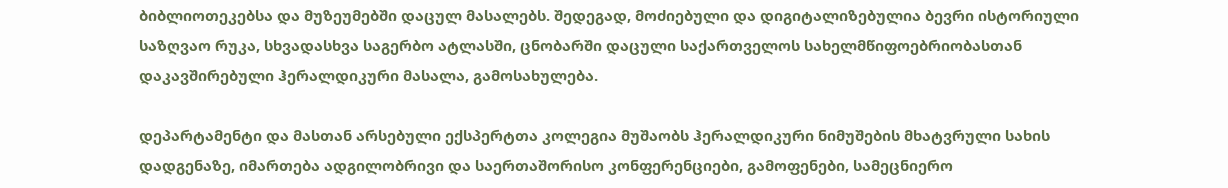ბიბლიოთეკებსა და მუზეუმებში დაცულ მასალებს. შედეგად, მოძიებული და დიგიტალიზებულია ბევრი ისტორიული საზღვაო რუკა, სხვადასხვა საგერბო ატლასში, ცნობარში დაცული საქართველოს სახელმწიფოებრიობასთან დაკავშირებული ჰერალდიკური მასალა, გამოსახულება.

დეპარტამენტი და მასთან არსებული ექსპერტთა კოლეგია მუშაობს ჰერალდიკური ნიმუშების მხატვრული სახის დადგენაზე, იმართება ადგილობრივი და საერთაშორისო კონფერენციები, გამოფენები, სამეცნიერო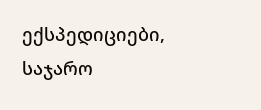ექსპედიციები, საჯარო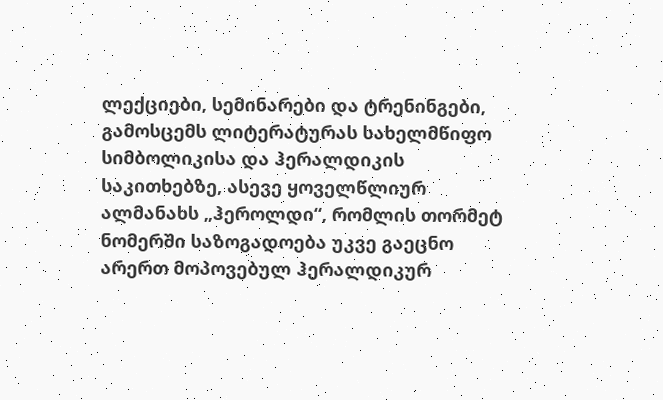ლექციები, სემინარები და ტრენინგები, გამოსცემს ლიტერატურას სახელმწიფო სიმბოლიკისა და ჰერალდიკის საკითხებზე, ასევე ყოველწლიურ ალმანახს „ჰეროლდი“, რომლის თორმეტ ნომერში საზოგადოება უკვე გაეცნო არერთ მოპოვებულ ჰერალდიკურ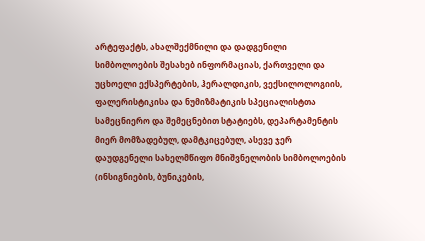არტეფაქტს, ახალშექმნილი და დადგენილი სიმბოლოების შესახებ ინფორმაციას, ქართველი და უცხოელი ექსპერტების, ჰერალდიკის, ვექსილოლოგიის, ფალერისტიკისა და ნუმიზმატიკის სპეციალისტთა სამეცნიერო და შემეცნებით სტატიებს, დეპარტამენტის მიერ მომზადებულ, დამტკიცებულ, ასევე ჯერ დაუდგენელი სახელმწიფო მნიშვნელობის სიმბოლოების (ინსიგნიების, ბუნიკების,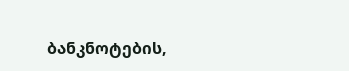ბანკნოტების,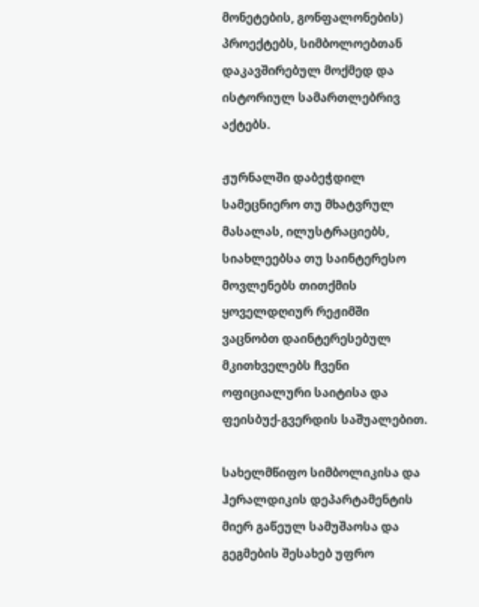მონეტების, გონფალონების) პროექტებს, სიმბოლოებთან დაკავშირებულ მოქმედ და ისტორიულ სამართლებრივ აქტებს.

ჟურნალში დაბეჭდილ სამეცნიერო თუ მხატვრულ მასალას, ილუსტრაციებს, სიახლეებსა თუ საინტერესო მოვლენებს თითქმის ყოველდღიურ რეჟიმში ვაცნობთ დაინტერესებულ მკითხველებს ჩვენი ოფიციალური საიტისა და ფეისბუქ-გვერდის საშუალებით.

სახელმწიფო სიმბოლიკისა და ჰერალდიკის დეპარტამენტის მიერ გაწეულ სამუშაოსა და გეგმების შესახებ უფრო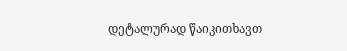დეტალურად წაიკითხავთ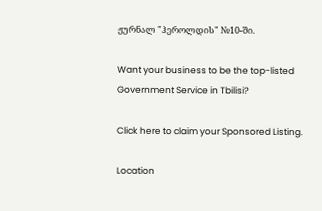ჟურნალ "ჰეროლდის" №10-ში.

Want your business to be the top-listed Government Service in Tbilisi?

Click here to claim your Sponsored Listing.

Location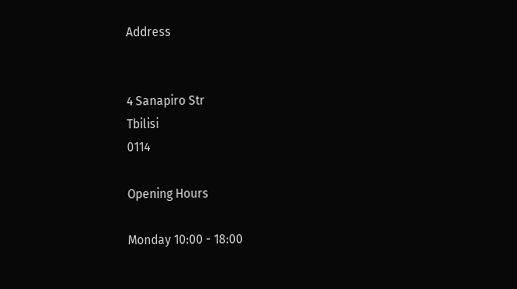Address


4 Sanapiro Str
Tbilisi
0114

Opening Hours

Monday 10:00 - 18:00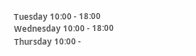Tuesday 10:00 - 18:00
Wednesday 10:00 - 18:00
Thursday 10:00 -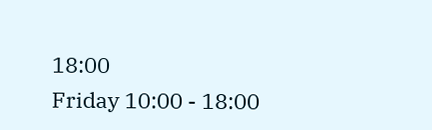18:00
Friday 10:00 - 18:00